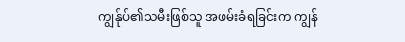ကျွန်ုပ်၏သမီးဖြစ်သူ အဖမ်းခံရခြင်းက ကျွန်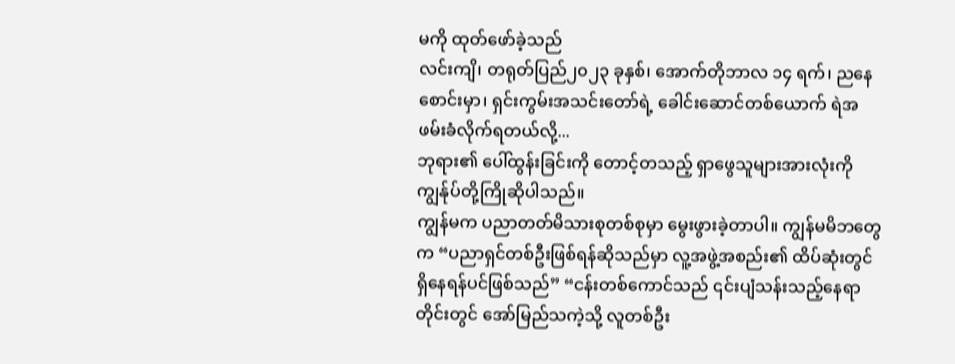မကို ထုတ်ဖော်ခဲ့သည်
လင်းကျိ၊ တရုတ်ပြည်၂၀၂၃ ခုနှစ်၊ အောက်တိုဘာလ ၁၄ ရက်၊ ညနေစောင်းမှာ၊ ရှင်းကွမ်းအသင်းတော်ရဲ့ ခေါင်းဆောင်တစ်ယောက် ရဲအဖမ်းခံလိုက်ရတယ်လို့...
ဘုရား၏ ပေါ်ထွန်းခြင်းကို တောင့်တသည့် ရှာဖွေသူများအားလုံးကို ကျွန်ုပ်တို့ကြိုဆိုပါသည်။
ကျွန်မက ပညာတတ်မိသားစုတစ်စုမှာ မွေးဖွားခဲ့တာပါ။ ကျွန်မမိဘတွေက “ပညာရှင်တစ်ဦးဖြစ်ရန်ဆိုသည်မှာ လူ့အဖွဲ့အစည်း၏ ထိပ်ဆုံးတွင် ရှိနေရန်ပင်ဖြစ်သည်” “ငန်းတစ်ကောင်သည် ၎င်းပျံသန်းသည့်နေရာတိုင်းတွင် အော်မြည်သကဲ့သို့ လူတစ်ဦး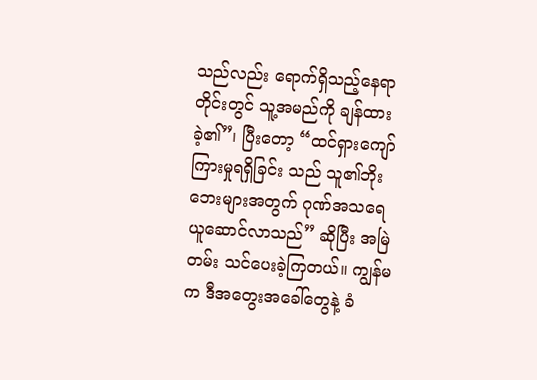သည်လည်း ရောက်ရှိသည့်နေရာတိုင်းတွင် သူ့အမည်ကို ချန်ထားခဲ့၏”၊ ပြီးတော့ “ထင်ရှားကျော်ကြားမှုရရှိခြင်း သည် သူ၏ဘိုးဘေးများအတွက် ဂုဏ်အသရေ ယူဆောင်လာသည်” ဆိုပြီး အမြဲတမ်း သင်ပေးခဲ့ကြတယ်။ ကျွန်မက ဒီအတွေးအခေါ်တွေနဲ့ ခံ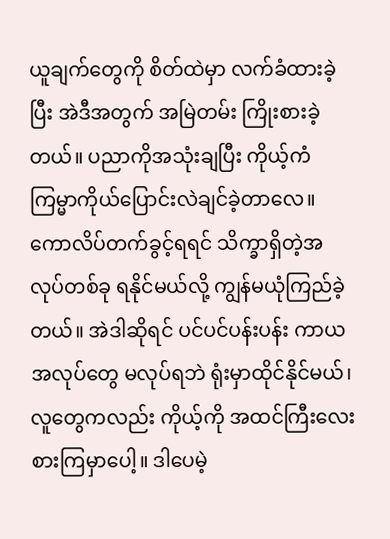ယူချက်တွေကို စိတ်ထဲမှာ လက်ခံထားခဲ့ပြီး အဲဒီအတွက် အမြဲတမ်း ကြိုးစားခဲ့တယ်။ ပညာကိုအသုံးချပြီး ကိုယ့်ကံကြမ္မာကိုယ်ပြောင်းလဲချင်ခဲ့တာလေ။ ကောလိပ်တက်ခွင့်ရရင် သိက္ခာရှိတဲ့အလုပ်တစ်ခု ရနိုင်မယ်လို့ ကျွန်မယုံကြည်ခဲ့တယ်။ အဲဒါဆိုရင် ပင်ပင်ပန်းပန်း ကာယအလုပ်တွေ မလုပ်ရဘဲ ရုံးမှာထိုင်နိုင်မယ်၊ လူတွေကလည်း ကိုယ့်ကို အထင်ကြီးလေးစားကြမှာပေါ့။ ဒါပေမဲ့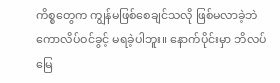ကိစ္စတွေက ကျွန်မဖြစ်စေချင်သလို ဖြစ်မလာခဲ့ဘဲ ကောလိပ်ဝင်ခွင့် မရခဲ့ပါဘူး။ နောက်ပိုင်းမှာ ဘိလပ်မြေ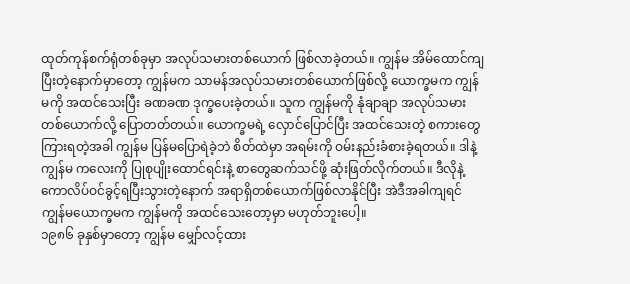ထုတ်ကုန်စက်ရုံတစ်ခုမှာ အလုပ်သမားတစ်ယောက် ဖြစ်လာခဲ့တယ်။ ကျွန်မ အိမ်ထောင်ကျပြီးတဲ့နောက်မှာတော့ ကျွန်မက သာမန်အလုပ်သမားတစ်ယောက်ဖြစ်လို့ ယောက္ခမက ကျွန်မကို အထင်သေးပြီး ခဏခဏ ဒုက္ခပေးခဲ့တယ်။ သူက ကျွန်မကို နုံချာချာ အလုပ်သမားတစ်ယောက်လို့ ပြောတတ်တယ်။ ယောက္ခမရဲ့ လှောင်ပြောင်ပြီး အထင်သေးတဲ့ စကားတွေကြားရတဲ့အခါ ကျွန်မ ပြန်မပြောရဲခဲ့ဘဲ စိတ်ထဲမှာ အရမ်းကို ဝမ်းနည်းခံစားခဲ့ရတယ်။ ဒါနဲ့ ကျွန်မ ကလေးကို ပြုစုပျိုးထောင်ရင်းနဲ့ စာတွေဆက်သင်ဖို့ ဆုံးဖြတ်လိုက်တယ်။ ဒီလိုနဲ့ ကောလိပ်ဝင်ခွင့်ရပြီးသွားတဲ့နောက် အရာရှိတစ်ယောက်ဖြစ်လာနိုင်ပြီး အဲဒီအခါကျရင် ကျွန်မယောက္ခမက ကျွန်မကို အထင်သေးတော့မှာ မဟုတ်ဘူးပေါ့။
၁၉၈၆ ခုနှစ်မှာတော့ ကျွန်မ မျှော်လင့်ထား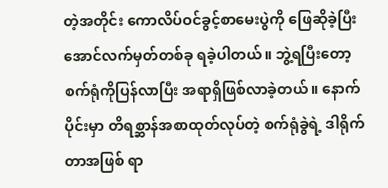တဲ့အတိုင်း ကောလိပ်ဝင်ခွင့်စာမေးပွဲကို ဖြေဆိုခဲ့ပြီး အောင်လက်မှတ်တစ်ခု ရခဲ့ပါတယ်။ ဘွဲ့ရပြီးတော့ စက်ရုံကိုပြန်လာပြီး အရာရှိဖြစ်လာခဲ့တယ်။ နောက်ပိုင်းမှာ တိရစ္ဆာန်အစာထုတ်လုပ်တဲ့ စက်ရုံခွဲရဲ့ ဒါရိုက်တာအဖြစ် ရာ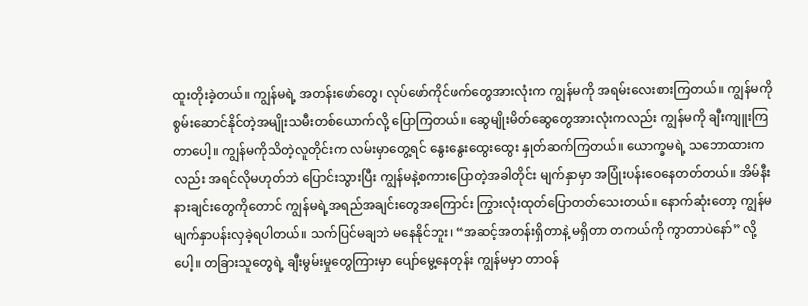ထူးတိုးခဲ့တယ်။ ကျွန်မရဲ့ အတန်းဖော်တွေ၊ လုပ်ဖော်ကိုင်ဖက်တွေအားလုံးက ကျွန်မကို အရမ်းလေးစားကြတယ်။ ကျွန်မကို စွမ်းဆောင်နိုင်တဲ့အမျိုးသမီးတစ်ယောက်လို့ ပြောကြတယ်။ ဆွေမျိုးမိတ်ဆွေတွေအားလုံးကလည်း ကျွန်မကို ချီးကျူးကြတာပေါ့။ ကျွန်မကိုသိတဲ့လူတိုင်းက လမ်းမှာတွေ့ရင် နွေးနွေးထွေးထွေး နှုတ်ဆက်ကြတယ်။ ယောက္ခမရဲ့ သဘောထားကလည်း အရင်လိုမဟုတ်ဘဲ ပြောင်းသွားပြီး ကျွန်မနဲ့စကားပြောတဲ့အခါတိုင်း မျက်နှာမှာ အပြုံးပန်းဝေနေတတ်တယ်။ အိမ်နီးနားချင်းတွေကိုတောင် ကျွန်မရဲ့အရည်အချင်းတွေအကြောင်း ကြွားလုံးထုတ်ပြောတတ်သေးတယ်။ နောက်ဆုံးတော့ ကျွန်မ မျက်နှာပန်းလှခဲ့ရပါတယ်။ သက်ပြင်မချဘဲ မနေနိုင်ဘူး၊ “အဆင့်အတန်းရှိတာနဲ့ မရှိတာ တကယ်ကို ကွာတာပဲနော်” လို့ပေါ့။ တခြားသူတွေရဲ့ ချီးမွမ်းမှုတွေကြားမှာ ပျော်မွေ့နေတုန်း ကျွန်မမှာ တာဝန်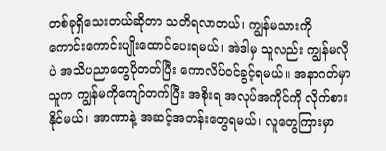တစ်ခုရှိသေးတယ်ဆိုတာ သတိရလာတယ်၊ ကျွန်မသားကို ကောင်းကောင်းပျိုးထောင်ပေးရမယ်၊ အဲဒါမှ သူလည်း ကျွန်မလိုပဲ အသိပညာတွေပိုတတ်ပြီး ကောလိပ်ဝင်ခွင့်ရမယ်။ အနာဂတ်မှာ သူက ကျွန်မကိုကျော်တက်ပြီး အစိုးရ အလုပ်အကိုင်ကို လိုက်စားနိုင်မယ်၊ အာဏာနဲ့ အဆင့်အတန်းတွေရမယ်၊ လူတွေကြားမှာ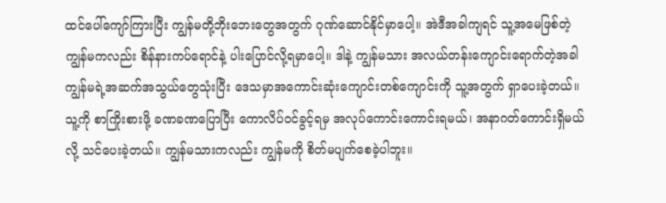ထင်ပေါ်ကျော်ကြားပြီး ကျွန်မတို့ဘိုးဘေးတွေအတွက် ဂုဏ်ဆောင်နိုင်မှာပေါ့။ အဲဒီအခါကျရင် သူ့အမေဖြစ်တဲ့ ကျွန်မကလည်း စိန်နားကပ်ရောင်နဲ့ ပါးပြောင်လို့ရမှာပေါ့။ ဒါနဲ့ ကျွန်မသား အလယ်တန်းကျောင်းရောက်တဲ့အခါ ကျွန်မရဲ့အဆက်အသွယ်တွေသုံးပြီး ဒေသမှာအကောင်းဆုံးကျောင်းတစ်ကျောင်းကို သူ့အတွက် ရှာပေးခဲ့တယ်။ သူ့ကို စာကြိုးစားဖို့ ခဏခဏပြောပြီး ကောလိပ်ဝင်ခွင့်ရမှ အလုပ်ကောင်းကောင်းရမယ်၊ အနာဂတ်ကောင်းရှိမယ်လို့ သင်ပေးခဲ့တယ်။ ကျွန်မသားကလည်း ကျွန်မကို စိတ်မပျက်စေခဲ့ပါဘူး။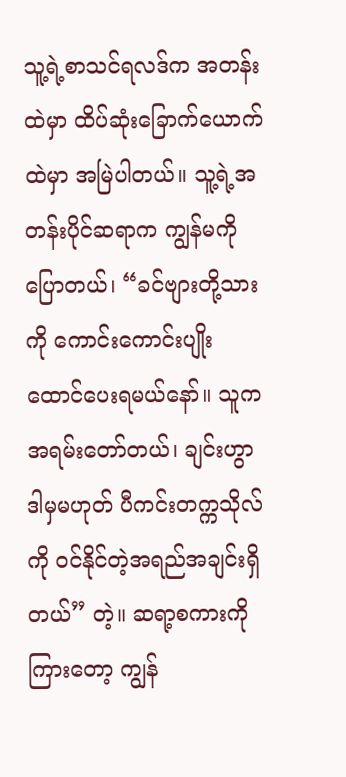သူ့ရဲ့စာသင်ရလဒ်က အတန်းထဲမှာ ထိပ်ဆုံးခြောက်ယောက်ထဲမှာ အမြဲပါတယ်။ သူ့ရဲ့အတန်းပိုင်ဆရာက ကျွန်မကို ပြောတယ်၊ “ခင်ဗျားတို့သားကို ကောင်းကောင်းပျိုးထောင်ပေးရမယ်နော်။ သူက အရမ်းတော်တယ်၊ ချင်းဟွာ ဒါမှမဟုတ် ပီကင်းတက္ကသိုလ်ကို ဝင်နိုင်တဲ့အရည်အချင်းရှိတယ်” တဲ့။ ဆရာ့စကားကိုကြားတော့ ကျွန်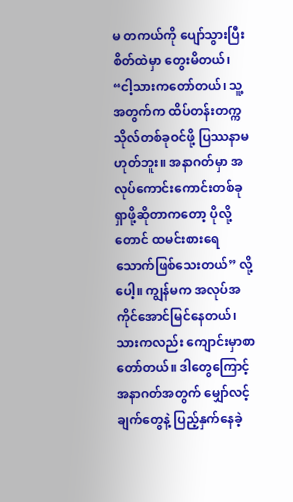မ တကယ်ကို ပျော်သွားပြီး စိတ်ထဲမှာ တွေးမိတယ်၊ “ငါ့သားကတော်တယ်၊ သူ့အတွက်က ထိပ်တန်းတက္ကသိုလ်တစ်ခုဝင်ဖို့ ပြဿနာမဟုတ်ဘူး။ အနာဂတ်မှာ အလုပ်ကောင်းကောင်းတစ်ခုရှာဖို့ဆိုတာကတော့ ပိုလို့တောင် ထမင်းစားရေသောက်ဖြစ်သေးတယ်” လို့ပေါ့။ ကျွန်မက အလုပ်အကိုင်အောင်မြင်နေတယ်၊ သားကလည်း ကျောင်းမှာစာတော်တယ်။ ဒါတွေကြောင့် အနာဂတ်အတွက် မျှော်လင့်ချက်တွေနဲ့ ပြည့်နှက်နေခဲ့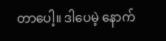တာပေါ့။ ဒါပေမဲ့ နောက်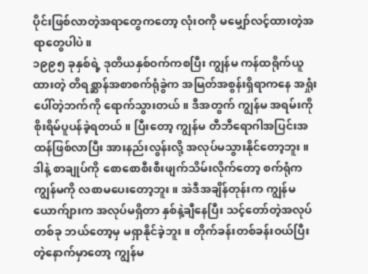ပိုင်းဖြစ်လာတဲ့အရာတွေကတော့ လုံးဝကို မမျှော်လင့်ထားတဲ့အရာတွေပါပဲ။
၁၉၉၅ ခုနှစ်ရဲ့ ဒုတိယနှစ်ဝက်ကစပြီး ကျွန်မ ကန်ထရိုက်ယူထားတဲ့ တိရစ္ဆာန်အစာစက်ရုံခွဲက အမြတ်အစွန်းရှိရာကနေ အရှုံးပေါ်တဲ့ဘက်ကို ရောက်သွားတယ်။ ဒီအတွက် ကျွန်မ အရမ်းကို စိုးရိမ်ပူပန်ခဲ့ရတယ်။ ပြီးတော့ ကျွန်မ တီဘီရောဂါအပြင်းအထန်ဖြစ်လာပြီး အားနည်းလွန်းလို့ အလုပ်မသွားနိုင်တော့ဘူး။ ဒါနဲ့ စာချုပ်ကို စောစောစီးစီးဖျက်သိမ်းလိုက်တော့ စက်ရုံက ကျွန်မကို လစာမပေးတော့ဘူး။ အဲဒီအချိန်တုန်းက ကျွန်မယောက်ျားက အလုပ်မရှိတာ နှစ်နဲ့ချီနေပြီး သင့်တော်တဲ့အလုပ်တစ်ခု ဘယ်တော့မှ မရှာနိုင်ခဲ့ဘူး။ တိုက်ခန်းတစ်ခန်းဝယ်ပြီးတဲ့နောက်မှာတော့ ကျွန်မ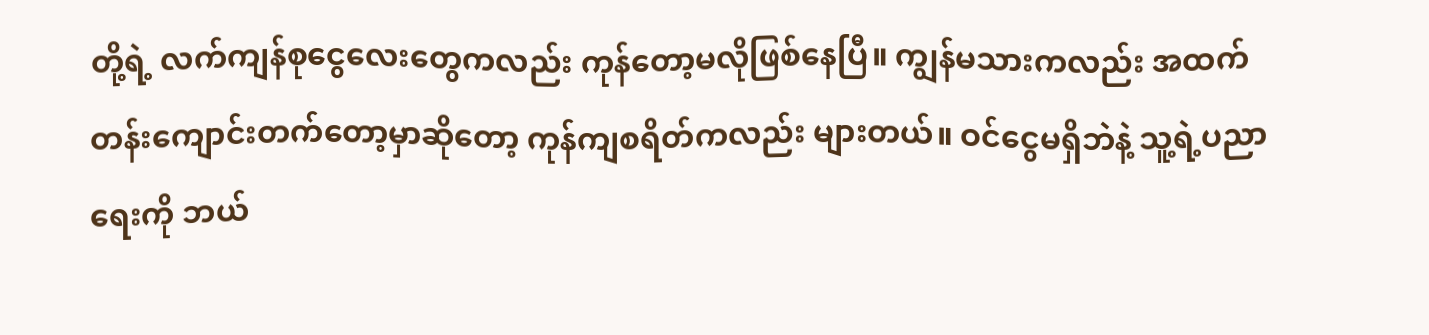တို့ရဲ့ လက်ကျန်စုငွေလေးတွေကလည်း ကုန်တော့မလိုဖြစ်နေပြီ။ ကျွန်မသားကလည်း အထက်တန်းကျောင်းတက်တော့မှာဆိုတော့ ကုန်ကျစရိတ်ကလည်း များတယ်။ ဝင်ငွေမရှိဘဲနဲ့ သူ့ရဲ့ပညာရေးကို ဘယ်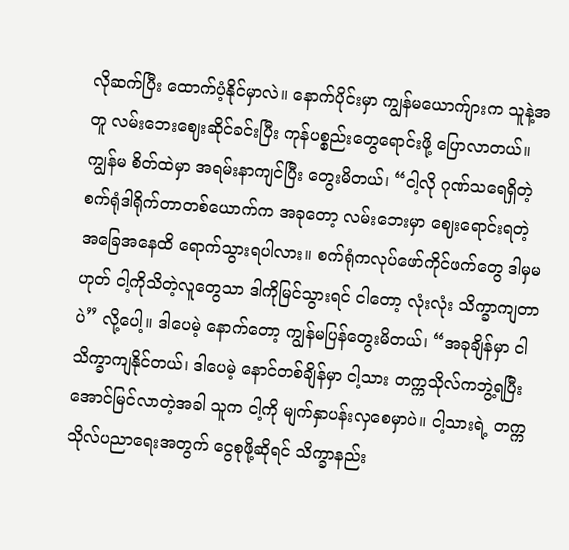လိုဆက်ပြီး ထောက်ပံ့နိုင်မှာလဲ။ နောက်ပိုင်းမှာ ကျွန်မယောက်ျားက သူနဲ့အတူ လမ်းဘေးဈေးဆိုင်ခင်းပြီး ကုန်ပစ္စည်းတွေရောင်းဖို့ ပြောလာတယ်။ ကျွန်မ စိတ်ထဲမှာ အရမ်းနာကျင်ပြီး တွေးမိတယ်၊ “ငါ့လို ဂုဏ်သရေရှိတဲ့ စက်ရုံဒါရိုက်တာတစ်ယောက်က အခုတော့ လမ်းဘေးမှာ ဈေးရောင်းရတဲ့အခြေအနေထိ ရောက်သွားရပါလား။ စက်ရုံကလုပ်ဖော်ကိုင်ဖက်တွေ ဒါမှမဟုတ် ငါ့ကိုသိတဲ့လူတွေသာ ဒါကိုမြင်သွားရင် ငါတော့ လုံးလုံး သိက္ခာကျတာပဲ” လို့ပေါ့။ ဒါပေမဲ့ နောက်တော့ ကျွန်မပြန်တွေးမိတယ်၊ “အခုချိန်မှာ ငါ သိက္ခာကျနိုင်တယ်၊ ဒါပေမဲ့ နောင်တစ်ချိန်မှာ ငါ့သား တက္ကသိုလ်ကဘွဲ့ရပြီး အောင်မြင်လာတဲ့အခါ သူက ငါ့ကို မျက်နှာပန်းလှစေမှာပဲ။ ငါ့သားရဲ့ တက္ကသိုလ်ပညာရေးအတွက် ငွေစုဖို့ဆိုရင် သိက္ခာနည်း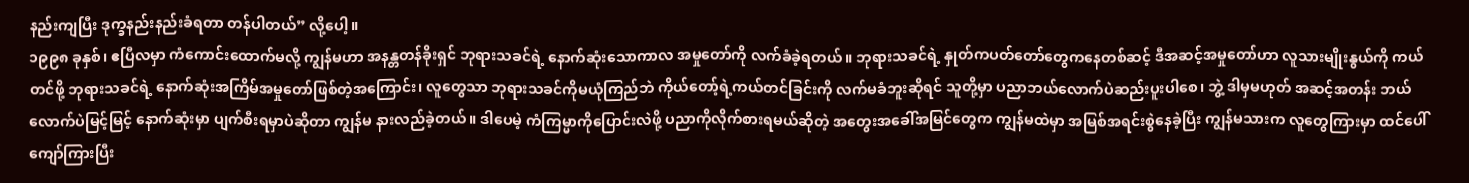နည်းကျပြီး ဒုက္ခနည်းနည်းခံရတာ တန်ပါတယ်” လို့ပေါ့။
၁၉၉၈ ခုနှစ်၊ ဧပြီလမှာ ကံကောင်းထောက်မလို့ ကျွန်မဟာ အနန္တတန်ခိုးရှင် ဘုရားသခင်ရဲ့ နောက်ဆုံးသောကာလ အမှုတော်ကို လက်ခံခဲ့ရတယ်။ ဘုရားသခင်ရဲ့ နှုတ်ကပတ်တော်တွေကနေတစ်ဆင့် ဒီအဆင့်အမှုတော်ဟာ လူသားမျိုးနွယ်ကို ကယ်တင်ဖို့ ဘုရားသခင်ရဲ့ နောက်ဆုံးအကြိမ်အမှုတော်ဖြစ်တဲ့အကြောင်း၊ လူတွေသာ ဘုရားသခင်ကိုမယုံကြည်ဘဲ ကိုယ်တော့်ရဲ့ကယ်တင်ခြင်းကို လက်မခံဘူးဆိုရင် သူတို့မှာ ပညာဘယ်လောက်ပဲဆည်းပူးပါစေ၊ ဘွဲ့ ဒါမှမဟုတ် အဆင့်အတန်း ဘယ်လောက်ပဲမြင့်မြင့် နောက်ဆုံးမှာ ပျက်စီးရမှာပဲဆိုတာ ကျွန်မ နားလည်ခဲ့တယ်။ ဒါပေမဲ့ ကံကြမ္မာကိုပြောင်းလဲဖို့ ပညာကိုလိုက်စားရမယ်ဆိုတဲ့ အတွေးအခေါ်အမြင်တွေက ကျွန်မထဲမှာ အမြစ်အရင်းစွဲနေခဲ့ပြီး ကျွန်မသားက လူတွေကြားမှာ ထင်ပေါ်ကျော်ကြားပြီး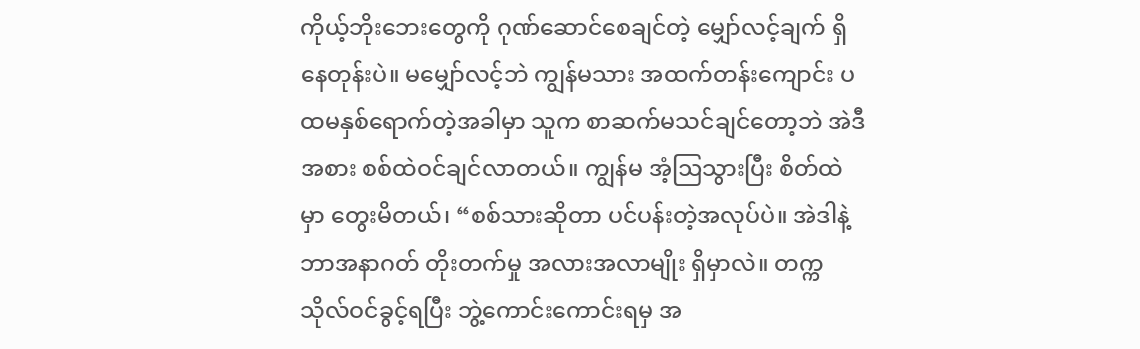ကိုယ့်ဘိုးဘေးတွေကို ဂုဏ်ဆောင်စေချင်တဲ့ မျှော်လင့်ချက် ရှိနေတုန်းပဲ။ မမျှော်လင့်ဘဲ ကျွန်မသား အထက်တန်းကျောင်း ပထမနှစ်ရောက်တဲ့အခါမှာ သူက စာဆက်မသင်ချင်တော့ဘဲ အဲဒီအစား စစ်ထဲဝင်ချင်လာတယ်။ ကျွန်မ အံ့ဩသွားပြီး စိတ်ထဲမှာ တွေးမိတယ်၊ “စစ်သားဆိုတာ ပင်ပန်းတဲ့အလုပ်ပဲ။ အဲဒါနဲ့ ဘာအနာဂတ် တိုးတက်မှု အလားအလာမျိုး ရှိမှာလဲ။ တက္ကသိုလ်ဝင်ခွင့်ရပြီး ဘွဲ့ကောင်းကောင်းရမှ အ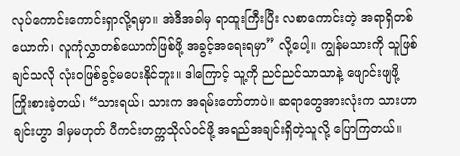လုပ်ကောင်းကောင်းရှာလို့ရမှာ။ အဲဒီအခါမှ ရာထူးကြီးပြီး လစာကောင်းတဲ့ အရာရှိတစ်ယောက်၊ လူကုံလွှာတစ်ယောက်ဖြစ်ဖို့ အခွင့်အရေးရမှာ” လို့ပေါ့။ ကျွန်မသားကို သူဖြစ်ချင်သလို လုံးဝဖြစ်ခွင့်မပေးနိုင်ဘူး။ ဒါကြောင့် သူ့ကို ညင်ညင်သာသာနဲ့ ဖျောင်းဖျဖို့ ကြိုးစားခဲ့တယ်၊ “သားရယ်၊ သားက အရမ်းတော်တာပဲ။ ဆရာတွေအားလုံးက သားဟာ ချင်းဟွာ ဒါမှမဟုတ် ပီကင်းတက္ကသိုလ်ဝင်ဖို့ အရည်အချင်းရှိတဲ့သူလို့ ပြောကြတယ်။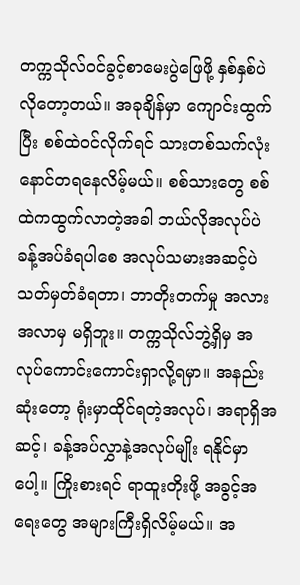တက္ကသိုလ်ဝင်ခွင့်စာမေးပွဲဖြေဖို့ နှစ်နှစ်ပဲလိုတော့တယ်။ အခုချိန်မှာ ကျောင်းထွက်ပြီး စစ်ထဲဝင်လိုက်ရင် သားတစ်သက်လုံး နောင်တရနေလိမ့်မယ်။ စစ်သားတွေ စစ်ထဲကထွက်လာတဲ့အခါ ဘယ်လိုအလုပ်ပဲခန့်အပ်ခံရပါစေ အလုပ်သမားအဆင့်ပဲ သတ်မှတ်ခံရတာ၊ ဘာတိုးတက်မှု အလားအလာမှ မရှိဘူး။ တက္ကသိုလ်ဘွဲ့ရှိမှ အလုပ်ကောင်းကောင်းရှာလို့ရမှာ။ အနည်းဆုံးတော့ ရုံးမှာထိုင်ရတဲ့အလုပ်၊ အရာရှိအဆင့်၊ ခန့်အပ်လွှာနဲ့အလုပ်မျိုး ရနိုင်မှာပေါ့။ ကြိုးစားရင် ရာထူးတိုးဖို့ အခွင့်အရေးတွေ အများကြီးရှိလိမ့်မယ်။ အ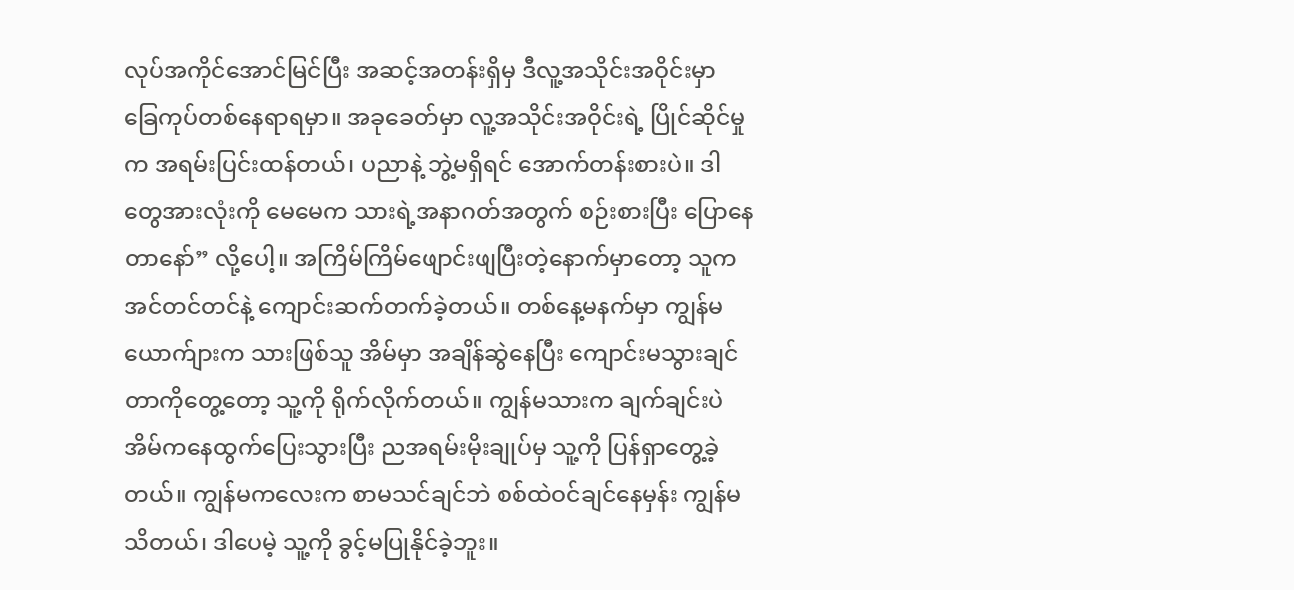လုပ်အကိုင်အောင်မြင်ပြီး အဆင့်အတန်းရှိမှ ဒီလူ့အသိုင်းအဝိုင်းမှာ ခြေကုပ်တစ်နေရာရမှာ။ အခုခေတ်မှာ လူ့အသိုင်းအဝိုင်းရဲ့ ပြိုင်ဆိုင်မှုက အရမ်းပြင်းထန်တယ်၊ ပညာနဲ့ ဘွဲ့မရှိရင် အောက်တန်းစားပဲ။ ဒါတွေအားလုံးကို မေမေက သားရဲ့အနာဂတ်အတွက် စဉ်းစားပြီး ပြောနေတာနော်” လို့ပေါ့။ အကြိမ်ကြိမ်ဖျောင်းဖျပြီးတဲ့နောက်မှာတော့ သူက အင်တင်တင်နဲ့ ကျောင်းဆက်တက်ခဲ့တယ်။ တစ်နေ့မနက်မှာ ကျွန်မယောက်ျားက သားဖြစ်သူ အိမ်မှာ အချိန်ဆွဲနေပြီး ကျောင်းမသွားချင်တာကိုတွေ့တော့ သူ့ကို ရိုက်လိုက်တယ်။ ကျွန်မသားက ချက်ချင်းပဲ အိမ်ကနေထွက်ပြေးသွားပြီး ညအရမ်းမိုးချုပ်မှ သူ့ကို ပြန်ရှာတွေ့ခဲ့တယ်။ ကျွန်မကလေးက စာမသင်ချင်ဘဲ စစ်ထဲဝင်ချင်နေမှန်း ကျွန်မသိတယ်၊ ဒါပေမဲ့ သူ့ကို ခွင့်မပြုနိုင်ခဲ့ဘူး။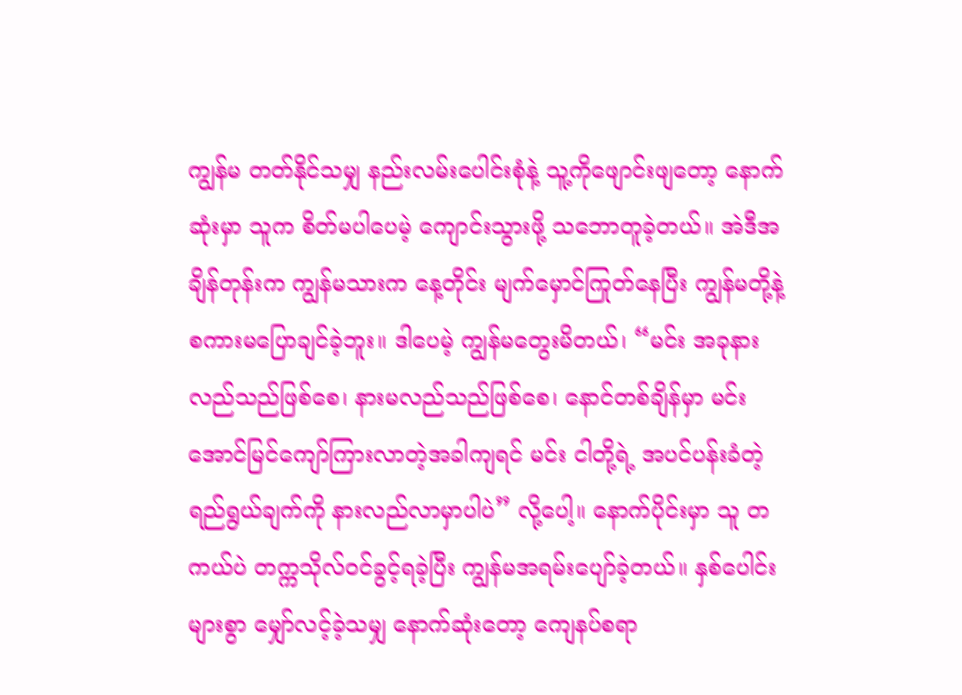ကျွန်မ တတ်နိုင်သမျှ နည်းလမ်းပေါင်းစုံနဲ့ သူ့ကိုဖျောင်းဖျတော့ နောက်ဆုံးမှာ သူက စိတ်မပါပေမဲ့ ကျောင်းသွားဖို့ သဘောတူခဲ့တယ်။ အဲဒီအချိန်တုန်းက ကျွန်မသားက နေ့တိုင်း မျက်မှောင်ကြုတ်နေပြီး ကျွန်မတို့နဲ့ စကားမပြောချင်ခဲ့ဘူး။ ဒါပေမဲ့ ကျွန်မတွေးမိတယ်၊ “မင်း အခုနားလည်သည်ဖြစ်စေ၊ နားမလည်သည်ဖြစ်စေ၊ နောင်တစ်ချိန်မှာ မင်း အောင်မြင်ကျော်ကြားလာတဲ့အခါကျရင် မင်း ငါတို့ရဲ့ အပင်ပန်းခံတဲ့ ရည်ရွယ်ချက်ကို နားလည်လာမှာပါပဲ” လို့ပေါ့။ နောက်ပိုင်းမှာ သူ တကယ်ပဲ တက္ကသိုလ်ဝင်ခွင့်ရခဲ့ပြီး ကျွန်မအရမ်းပျော်ခဲ့တယ်။ နှစ်ပေါင်းများစွာ မျှော်လင့်ခဲ့သမျှ နောက်ဆုံးတော့ ကျေနပ်စရာ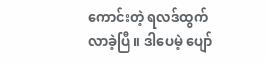ကောင်းတဲ့ ရလဒ်ထွက်လာခဲ့ပြီ။ ဒါပေမဲ့ ပျော်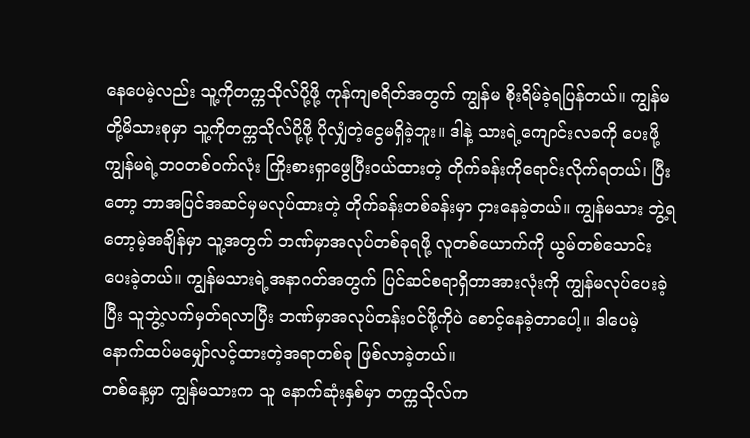နေပေမဲ့လည်း သူ့ကိုတက္ကသိုလ်ပို့ဖို့ ကုန်ကျစရိတ်အတွက် ကျွန်မ စိုးရိမ်ခဲ့ရပြန်တယ်။ ကျွန်မတို့မိသားစုမှာ သူ့ကိုတက္ကသိုလ်ပို့ဖို့ ပိုလျှံတဲ့ငွေမရှိခဲ့ဘူး။ ဒါနဲ့ သားရဲ့ကျောင်းလခကို ပေးဖို့ ကျွန်မရဲ့ဘဝတစ်ဝက်လုံး ကြိုးစားရှာဖွေပြီးဝယ်ထားတဲ့ တိုက်ခန်းကိုရောင်းလိုက်ရတယ်၊ ပြီးတော့ ဘာအပြင်အဆင်မှမလုပ်ထားတဲ့ တိုက်ခန်းတစ်ခန်းမှာ ငှားနေခဲ့တယ်။ ကျွန်မသား ဘွဲ့ရတော့မဲ့အချိန်မှာ သူ့အတွက် ဘဏ်မှာအလုပ်တစ်ခုရဖို့ လူတစ်ယောက်ကို ယွမ်တစ်သောင်းပေးခဲ့တယ်။ ကျွန်မသားရဲ့အနာဂတ်အတွက် ပြင်ဆင်စရာရှိတာအားလုံးကို ကျွန်မလုပ်ပေးခဲ့ပြီး သူဘွဲ့လက်မှတ်ရလာပြီး ဘဏ်မှာအလုပ်တန်းဝင်ဖို့ကိုပဲ စောင့်နေခဲ့တာပေါ့။ ဒါပေမဲ့ နောက်ထပ်မမျှော်လင့်ထားတဲ့အရာတစ်ခု ဖြစ်လာခဲ့တယ်။
တစ်နေ့မှာ ကျွန်မသားက သူ နောက်ဆုံးနှစ်မှာ တက္ကသိုလ်က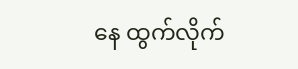နေ ထွက်လိုက်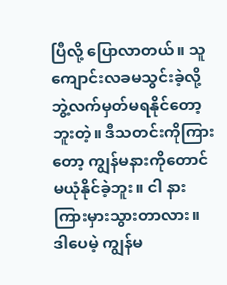ပြီလို့ ပြောလာတယ်။ သူ ကျောင်းလခမသွင်းခဲ့လို့ ဘွဲ့လက်မှတ်မရနိုင်တော့ဘူးတဲ့။ ဒီသတင်းကိုကြားတော့ ကျွန်မနားကိုတောင် မယုံနိုင်ခဲ့ဘူး။ ငါ နားကြားမှားသွားတာလား။ ဒါပေမဲ့ ကျွန်မ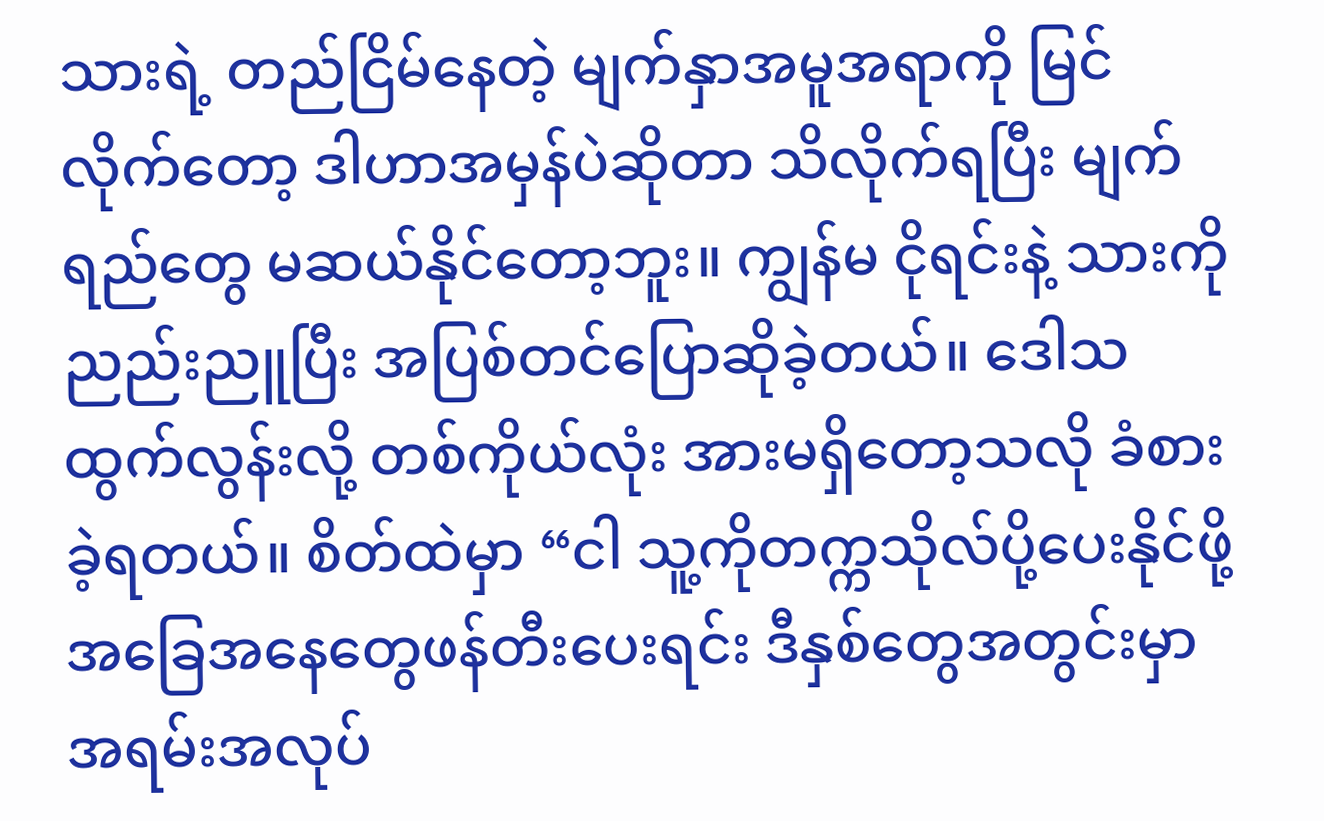သားရဲ့ တည်ငြိမ်နေတဲ့ မျက်နှာအမူအရာကို မြင်လိုက်တော့ ဒါဟာအမှန်ပဲဆိုတာ သိလိုက်ရပြီး မျက်ရည်တွေ မဆယ်နိုင်တော့ဘူး။ ကျွန်မ ငိုရင်းနဲ့ သားကို ညည်းညူပြီး အပြစ်တင်ပြောဆိုခဲ့တယ်။ ဒေါသထွက်လွန်းလို့ တစ်ကိုယ်လုံး အားမရှိတော့သလို ခံစားခဲ့ရတယ်။ စိတ်ထဲမှာ “ငါ သူ့ကိုတက္ကသိုလ်ပို့ပေးနိုင်ဖို့ အခြေအနေတွေဖန်တီးပေးရင်း ဒီနှစ်တွေအတွင်းမှာ အရမ်းအလုပ်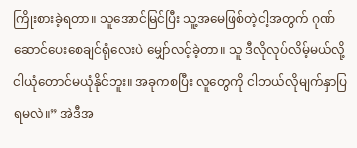ကြိုးစားခဲ့ရတာ။ သူအောင်မြင်ပြီး သူ့အမေဖြစ်တဲ့ငါ့အတွက် ဂုဏ်ဆောင်ပေးစေချင်ရုံလေးပဲ မျှော်လင့်ခဲ့တာ။ သူ ဒီလိုလုပ်လိမ့်မယ်လို့ ငါယုံတောင်မယုံနိုင်ဘူး။ အခုကစပြီး လူတွေကို ငါဘယ်လိုမျက်နှာပြရမလဲ။” အဲဒီအ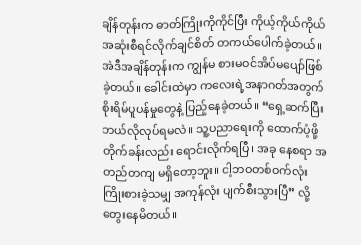ချိန်တုန်းက ဓာတ်ကြိုးကိုကိုင်ပြီး ကိုယ့်ကိုယ်ကိုယ် အဆုံးစီရင်လိုက်ချင်စိတ် တကယ်ပေါက်ခဲ့တယ်။ အဲဒီအချိန်တုန်းက ကျွန်မ စားမဝင်အိပ်မပျော်ဖြစ်ခဲ့တယ်။ ခေါင်းထဲမှာ ကလေးရဲ့အနာဂတ်အတွက် စိုးရိမ်ပူပန်မှုတွေနဲ့ ပြည့်နေခဲ့တယ်။ “ရှေ့ဆက်ပြီး ဘယ်လိုလုပ်ရမလဲ။ သူ့ပညာရေးကို ထောက်ပံ့ဖို့ တိုက်ခန်းလည်း ရောင်းလိုက်ရပြီ၊ အခု နေစရာ အတည်တကျ မရှိတော့ဘူး။ ငါ့ဘဝတစ်ဝက်လုံး ကြိုးစားခဲ့သမျှ အကုန်လုံး ပျက်စီးသွားပြီ” လို့ တွေးနေမိတယ်။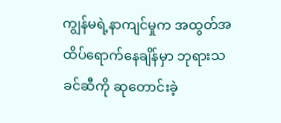ကျွန်မရဲ့နာကျင်မှုက အထွတ်အထိပ်ရောက်နေချိန်မှာ ဘုရားသခင်ဆီကို ဆုတောင်းခဲ့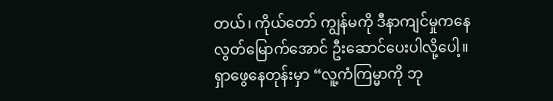တယ်၊ ကိုယ်တော် ကျွန်မကို ဒီနာကျင်မှုကနေ လွတ်မြောက်အောင် ဦးဆောင်ပေးပါလို့ပေါ့။
ရှာဖွေနေတုန်းမှာ “လူ့ကံကြမ္မာကို ဘု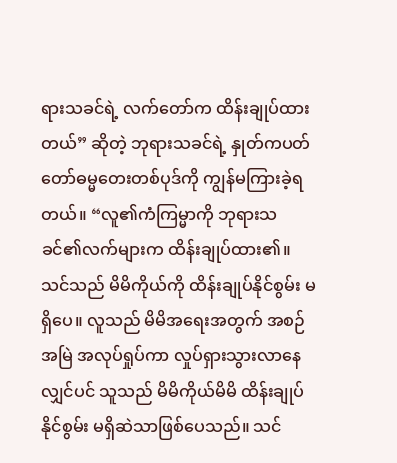ရားသခင်ရဲ့ လက်တော်က ထိန်းချုပ်ထားတယ်” ဆိုတဲ့ ဘုရားသခင်ရဲ့ နှုတ်ကပတ်တော်ဓမ္မတေးတစ်ပုဒ်ကို ကျွန်မကြားခဲ့ရတယ်။ “လူ၏ကံကြမ္မာကို ဘုရားသခင်၏လက်များက ထိန်းချုပ်ထား၏။ သင်သည် မိမိကိုယ်ကို ထိန်းချုပ်နိုင်စွမ်း မရှိပေ။ လူသည် မိမိအရေးအတွက် အစဉ်အမြဲ အလုပ်ရှုပ်ကာ လှုပ်ရှားသွားလာနေလျှင်ပင် သူသည် မိမိကိုယ်မိမိ ထိန်းချုပ်နိုင်စွမ်း မရှိဆဲသာဖြစ်ပေသည်။ သင်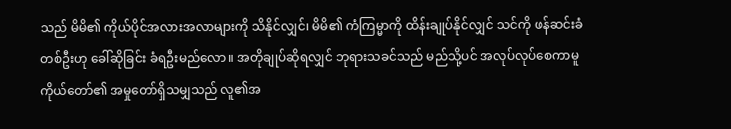သည် မိမိ၏ ကိုယ်ပိုင်အလားအလာများကို သိနိုင်လျှင်၊ မိမိ၏ ကံကြမ္မာကို ထိန်းချုပ်နိုင်လျှင် သင်ကို ဖန်ဆင်းခံတစ်ဦးဟု ခေါ်ဆိုခြင်း ခံရဦးမည်လော။ အတိုချုပ်ဆိုရလျှင် ဘုရားသခင်သည် မည်သို့ပင် အလုပ်လုပ်စေကာမူ ကိုယ်တော်၏ အမှုတော်ရှိသမျှသည် လူ၏အ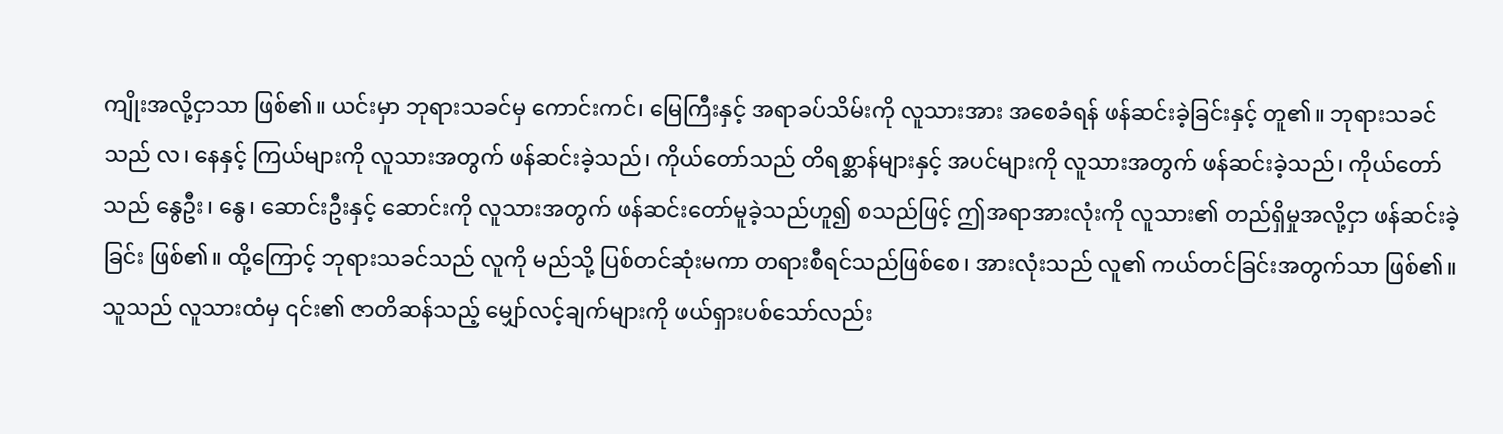ကျိုးအလို့ငှာသာ ဖြစ်၏။ ယင်းမှာ ဘုရားသခင်မှ ကောင်းကင်၊ မြေကြီးနှင့် အရာခပ်သိမ်းကို လူသားအား အစေခံရန် ဖန်ဆင်းခဲ့ခြင်းနှင့် တူ၏။ ဘုရားသခင်သည် လ၊ နေနှင့် ကြယ်များကို လူသားအတွက် ဖန်ဆင်းခဲ့သည်၊ ကိုယ်တော်သည် တိရစ္ဆာန်များနှင့် အပင်များကို လူသားအတွက် ဖန်ဆင်းခဲ့သည်၊ ကိုယ်တော်သည် နွေဦး၊ နွေ၊ ဆောင်းဦးနှင့် ဆောင်းကို လူသားအတွက် ဖန်ဆင်းတော်မူခဲ့သည်ဟူ၍ စသည်ဖြင့် ဤအရာအားလုံးကို လူသား၏ တည်ရှိမှုအလို့ငှာ ဖန်ဆင်းခဲ့ခြင်း ဖြစ်၏။ ထို့ကြောင့် ဘုရားသခင်သည် လူကို မည်သို့ ပြစ်တင်ဆုံးမကာ တရားစီရင်သည်ဖြစ်စေ၊ အားလုံးသည် လူ၏ ကယ်တင်ခြင်းအတွက်သာ ဖြစ်၏။ သူသည် လူသားထံမှ ၎င်း၏ ဇာတိဆန်သည့် မျှော်လင့်ချက်များကို ဖယ်ရှားပစ်သော်လည်း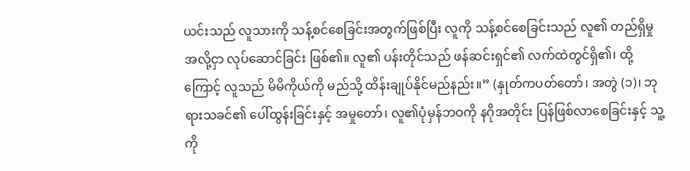ယင်းသည် လူသားကို သန့်စင်စေခြင်းအတွက်ဖြစ်ပြီး လူကို သန့်စင်စေခြင်းသည် လူ၏ တည်ရှိမှုအလို့ငှာ လုပ်ဆောင်ခြင်း ဖြစ်၏။ လူ၏ ပန်းတိုင်သည် ဖန်ဆင်းရှင်၏ လက်ထဲတွင်ရှိ၏၊ ထို့ကြောင့် လူသည် မိမိကိုယ်ကို မည်သို့ ထိန်းချုပ်နိုင်မည်နည်း။” (နှုတ်ကပတ်တော်၊ အတွဲ (၁)၊ ဘုရားသခင်၏ ပေါ်ထွန်းခြင်းနှင့် အမှုတော်၊ လူ၏ပုံမှန်ဘဝကို နဂိုအတိုင်း ပြန်ဖြစ်လာစေခြင်းနှင့် သူ့ကို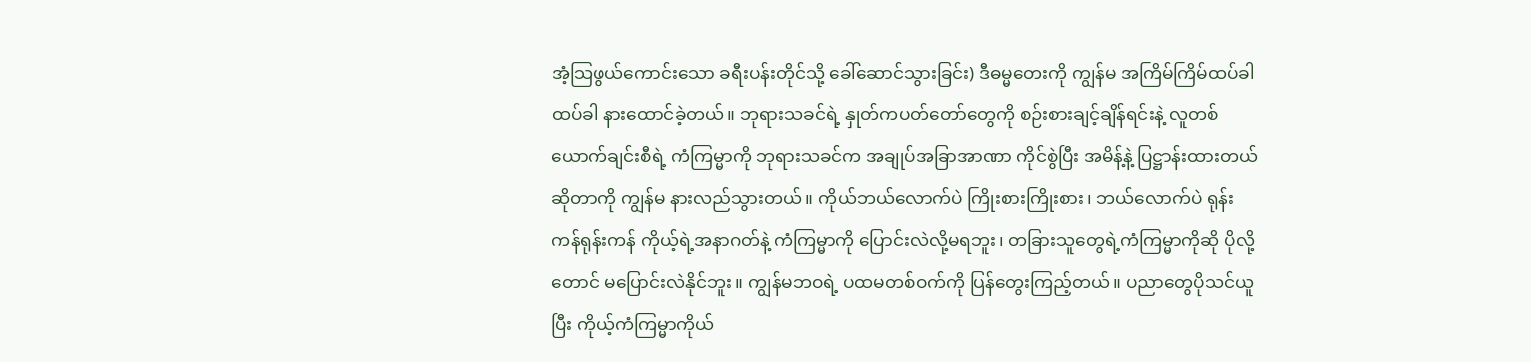အံ့သြဖွယ်ကောင်းသော ခရီးပန်းတိုင်သို့ ခေါ်ဆောင်သွားခြင်း) ဒီဓမ္မတေးကို ကျွန်မ အကြိမ်ကြိမ်ထပ်ခါထပ်ခါ နားထောင်ခဲ့တယ်။ ဘုရားသခင်ရဲ့ နှုတ်ကပတ်တော်တွေကို စဉ်းစားချင့်ချိန်ရင်းနဲ့ လူတစ်ယောက်ချင်းစီရဲ့ ကံကြမ္မာကို ဘုရားသခင်က အချုပ်အခြာအာဏာ ကိုင်စွဲပြီး အမိန့်နဲ့ ပြဋ္ဌာန်းထားတယ်ဆိုတာကို ကျွန်မ နားလည်သွားတယ်။ ကိုယ်ဘယ်လောက်ပဲ ကြိုးစားကြိုးစား၊ ဘယ်လောက်ပဲ ရုန်းကန်ရုန်းကန် ကိုယ့်ရဲ့အနာဂတ်နဲ့ ကံကြမ္မာကို ပြောင်းလဲလို့မရဘူး၊ တခြားသူတွေရဲ့ကံကြမ္မာကိုဆို ပိုလို့တောင် မပြောင်းလဲနိုင်ဘူး။ ကျွန်မဘဝရဲ့ ပထမတစ်ဝက်ကို ပြန်တွေးကြည့်တယ်။ ပညာတွေပိုသင်ယူပြီး ကိုယ့်ကံကြမ္မာကိုယ်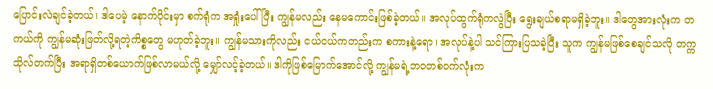ပြောင်းလဲချင်ခဲ့တယ်၊ ဒါပေမဲ့ နောက်ပိုင်းမှာ စက်ရုံက အရှုံးပေါ်ပြီး ကျွန်မလည်း နေမကောင်းဖြစ်ခဲ့တယ်။ အလုပ်ထွက်ရုံကလွဲပြီး ရွေးချယ်စရာမရှိခဲ့ဘူး။ ဒါတွေအားလုံးက တကယ်ကို ကျွန်မဆုံးဖြတ်လို့ရတဲ့ကိစ္စတွေ မဟုတ်ခဲ့ဘူး။ ကျွန်မသားကိုလည်း ငယ်ငယ်ကတည်းက စကားနဲ့ရော၊ အလုပ်နဲ့ပါ သင်ကြားပြသခဲ့ပြီး သူက ကျွန်မဖြစ်စေချင်သလို တက္ကသိုလ်တက်ပြီး အရာရှိတစ်ယောက်ဖြစ်လာမယ်လို့ မျှော်လင့်ခဲ့တယ်။ ဒါကိုဖြစ်မြောက်အောင်လို့ ကျွန်မရဲ့ဘဝတစ်ဝက်လုံးက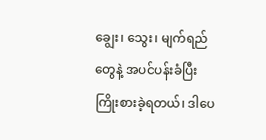ချွေး၊ သွေး၊ မျက်ရည်တွေနဲ့ အပင်ပန်းခံပြီး ကြိုးစားခဲ့ရတယ်၊ ဒါပေ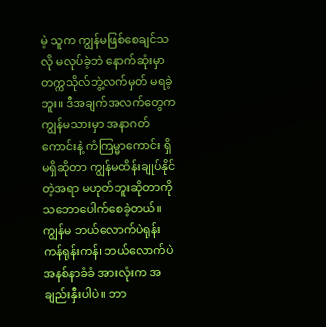မဲ့ သူက ကျွန်မဖြစ်စေချင်သလို မလုပ်ခဲ့ဘဲ နောက်ဆုံးမှာ တက္ကသိုလ်ဘွဲ့လက်မှတ် မရခဲ့ဘူး။ ဒီအချက်အလက်တွေက ကျွန်မသားမှာ အနာဂတ်ကောင်းနဲ့ ကံကြမ္မာကောင်း ရှိမရှိဆိုတာ ကျွန်မထိန်းချုပ်နိုင်တဲ့အရာ မဟုတ်ဘူးဆိုတာကို သဘောပေါက်စေခဲ့တယ်။ ကျွန်မ ဘယ်လောက်ပဲရုန်းကန်ရုန်းကန်၊ ဘယ်လောက်ပဲအနစ်နာခံခံ အားလုံးက အချည်းနှီးပါပဲ။ ဘာ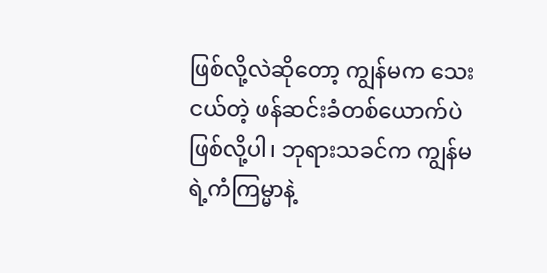ဖြစ်လို့လဲဆိုတော့ ကျွန်မက သေးငယ်တဲ့ ဖန်ဆင်းခံတစ်ယောက်ပဲဖြစ်လို့ပါ၊ ဘုရားသခင်က ကျွန်မရဲ့ကံကြမ္မာနဲ့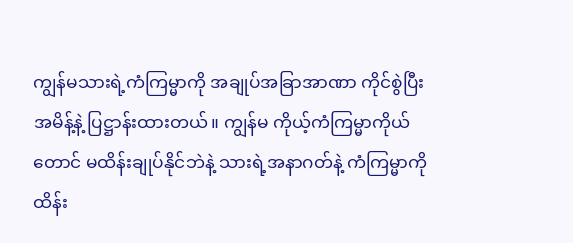ကျွန်မသားရဲ့ကံကြမ္မာကို အချုပ်အခြာအာဏာ ကိုင်စွဲပြီး အမိန့်နဲ့ ပြဋ္ဌာန်းထားတယ်။ ကျွန်မ ကိုယ့်ကံကြမ္မာကိုယ်တောင် မထိန်းချုပ်နိုင်ဘဲနဲ့ သားရဲ့အနာဂတ်နဲ့ ကံကြမ္မာကို ထိန်း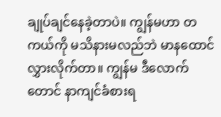ချုပ်ချင်နေခဲ့တာပဲ။ ကျွန်မဟာ တကယ်ကို မသိနားမလည်ဘဲ မာနထောင်လွှားလိုက်တာ။ ကျွန်မ ဒီလောက်တောင် နာကျင်ခံစားရ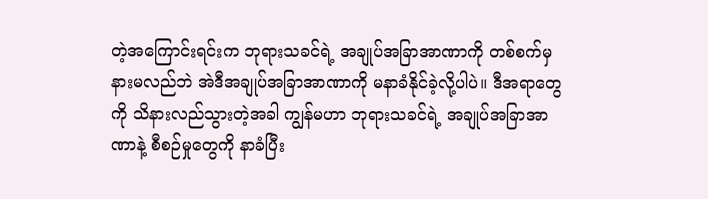တဲ့အကြောင်းရင်းက ဘုရားသခင်ရဲ့ အချုပ်အခြာအာဏာကို တစ်စက်မှ နားမလည်ဘဲ အဲဒီအချုပ်အခြာအာဏာကို မနာခံနိုင်ခဲ့လို့ပါပဲ။ ဒီအရာတွေကို သိနားလည်သွားတဲ့အခါ ကျွန်မဟာ ဘုရားသခင်ရဲ့ အချုပ်အခြာအာဏာနဲ့ စီစဉ်မှုတွေကို နာခံပြီး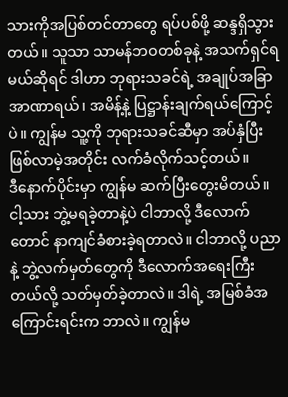သားကိုအပြစ်တင်တာတွေ ရပ်ပစ်ဖို့ ဆန္ဒရှိသွားတယ်။ သူသာ သာမန်ဘဝတစ်ခုနဲ့ အသက်ရှင်ရမယ်ဆိုရင် ဒါဟာ ဘုရားသခင်ရဲ့ အချုပ်အခြာအာဏာရယ်၊ အမိန့်နဲ့ ပြဋ္ဌာန်းချက်ရယ်ကြောင့်ပဲ။ ကျွန်မ သူ့ကို ဘုရားသခင်ဆီမှာ အပ်နှံပြီး ဖြစ်လာမဲ့အတိုင်း လက်ခံလိုက်သင့်တယ်။
ဒီနောက်ပိုင်းမှာ ကျွန်မ ဆက်ပြီးတွေးမိတယ်။ ငါ့သား ဘွဲ့မရခဲ့တာနဲ့ပဲ ငါဘာလို့ ဒီလောက်တောင် နာကျင်ခံစားခဲ့ရတာလဲ။ ငါဘာလို့ ပညာနဲ့ ဘွဲ့လက်မှတ်တွေကို ဒီလောက်အရေးကြီးတယ်လို့ သတ်မှတ်ခဲ့တာလဲ။ ဒါရဲ့ အမြစ်ခံအကြောင်းရင်းက ဘာလဲ။ ကျွန်မ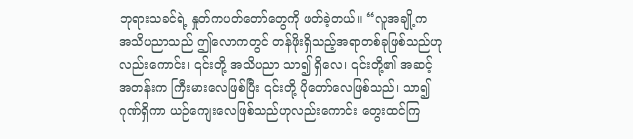ဘုရားသခင်ရဲ့ နှုတ်ကပတ်တော်တွေကို ဖတ်ခဲ့တယ်။ “လူအချို့က အသိပညာသည် ဤလောကတွင် တန်ဖိုးရှိသည့်အရာတစ်ခုဖြစ်သည်ဟုလည်းကောင်း၊ ၎င်းတို့ အသိပညာ သာ၍ ရှိလေ၊ ၎င်းတို့၏ အဆင့်အတန်းက ကြီးမားလေဖြစ်ပြီး ၎င်းတို့ ပိုတော်လေဖြစ်သည်၊ သာ၍ ဂုဏ်ရှိကာ ယဉ်ကျေးလေဖြစ်သည်ဟုလည်းကောင်း တွေးထင်ကြ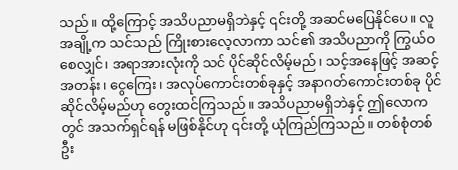သည်။ ထို့ကြောင့် အသိပညာမရှိဘဲနှင့် ၎င်းတို့ အဆင်မပြေနိုင်ပေ။ လူအချို့က သင်သည် ကြိုးစားလေ့လာကာ သင်၏ အသိပညာကို ကြွယ်ဝစေလျှင်၊ အရာအားလုံးကို သင် ပိုင်ဆိုင်လိမ့်မည်၊ သင့်အနေဖြင့် အဆင့်အတန်း၊ ငွေကြေး၊ အလုပ်ကောင်းတစ်ခုနှင့် အနာဂတ်ကောင်းတစ်ခု ပိုင်ဆိုင်လိမ့်မည်ဟု တွေးထင်ကြသည်။ အသိပညာမရှိဘဲနှင့် ဤလောကတွင် အသက်ရှင်ရန် မဖြစ်နိုင်ဟု ၎င်းတို့ ယုံကြည်ကြသည်။ တစ်စုံတစ်ဦး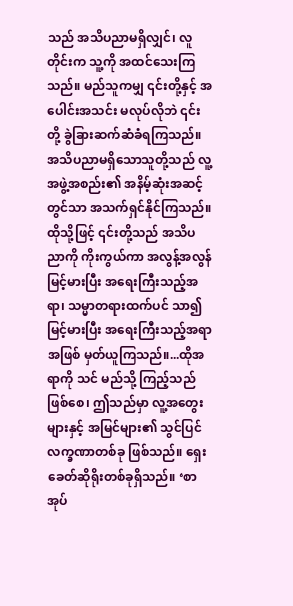သည် အသိပညာမရှိလျှင်၊ လူတိုင်းက သူ့ကို အထင်သေးကြသည်။ မည်သူကမျှ ၎င်းတို့နှင့် အပေါင်းအသင်း မလုပ်လိုဘဲ ၎င်းတို့ ခွဲခြားဆက်ဆံခံရကြသည်။ အသိပညာမရှိသောသူတို့သည် လူ့အဖွဲ့အစည်း၏ အနိမ့်ဆုံးအဆင့်တွင်သာ အသက်ရှင်နိုင်ကြသည်။ ထိုသို့ဖြင့် ၎င်းတို့သည် အသိပညာကို ကိုးကွယ်ကာ အလွန့်အလွန် မြင့်မားပြီး အရေးကြီးသည့်အရာ၊ သမ္မာတရားထက်ပင် သာ၍ မြင့်မားပြီး အရေးကြီးသည့်အရာအဖြစ် မှတ်ယူကြသည်။...ထိုအရာကို သင် မည်သို့ ကြည့်သည်ဖြစ်စေ၊ ဤသည်မှာ လူ့အတွေးများနှင့် အမြင်များ၏ သွင်ပြင်လက္ခဏာတစ်ခု ဖြစ်သည်။ ရှေးခေတ်ဆိုရိုးတစ်ခုရှိသည်။ ‘စာအုပ်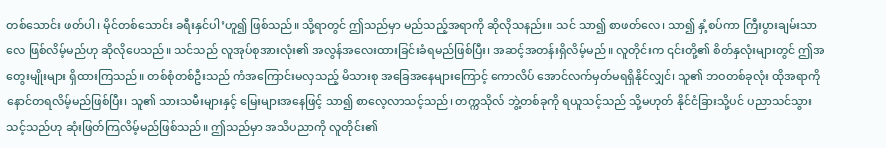တစ်သောင်း ဖတ်ပါ၊ မိုင်တစ်သောင်း ခရီးနှင်ပါ’ဟူ၍ ဖြစ်သည်။ သို့ရာတွင် ဤသည်မှာ မည်သည့်အရာကို ဆိုလိုသနည်း။ သင် သာ၍ စာဖတ်လေ၊ သာ၍ နှံ့စပ်ကာ ကြီးပွားချမ်းသာလေ ဖြစ်လိမ့်မည်ဟု ဆိုလိုပေသည်။ သင်သည် လူအုပ်စုအားလုံး၏ အလွန်အလေးထားခြင်းခံရမည်ဖြစ်ပြီး၊ အဆင့်အတန်းရှိလိမ့်မည်။ လူတိုင်းက ၎င်းတို့၏ စိတ်နှလုံးများတွင် ဤအတွေးမျိုးများ ရှိထားကြသည်။ တစ်စုံတစ်ဦးသည် ကံအကြောင်းမလှသည့် မိသားစု အခြေအနေများကြောင့် ကောလိပ် အောင်လက်မှတ်မရရှိနိုင်လျှင်၊ သူ၏ ဘဝတစ်ခုလုံး ထိုအရာကို နောင်တရလိမ့်မည်ဖြစ်ပြီး၊ သူ၏ သားသမီးများနှင့် မြေးများအနေဖြင့် သာ၍ စာလေ့လာသင့်သည်၊ တက္ကသိုလ် ဘွဲ့တစ်ခုကို ရယူသင့်သည် သို့မဟုတ် နိုင်ငံခြားသို့ပင် ပညာသင်သွားသင့်သည်ဟု ဆုံးဖြတ်ကြလိမ့်မည်ဖြစ်သည်။ ဤသည်မှာ အသိပညာကို လူတိုင်း၏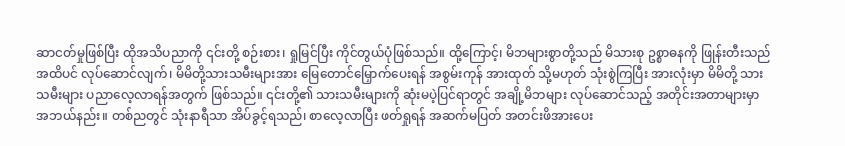ဆာငတ်မှုဖြစ်ပြီး ထိုအသိပညာကို ၎င်းတို့ စဉ်းစား၊ ရှုမြင်ပြီး ကိုင်တွယ်ပုံဖြစ်သည်။ ထို့ကြောင့်၊ မိဘများစွာတို့သည် မိသားစု ဥစ္စာဓနကို ဖြုန်းတီးသည်အထိပင် လုပ်ဆောင်လျက်၊ မိမိတို့သားသမီးများအား မြေတောင်မြှောက်ပေးရန် အစွမ်းကုန် အားထုတ် သို့မဟုတ် သုံးစွဲကြပြီး အားလုံးမှာ မိမိတို့ သားသမီးများ ပညာလေ့လာရန်အတွက် ဖြစ်သည်။ ၎င်းတို့၏ သားသမီးများကို ဆုံးမပဲ့ပြင်ရာတွင် အချို့မိဘများ လုပ်ဆောင်သည့် အတိုင်းအတာများမှာ အဘယ်နည်း။ တစ်ညတွင် သုံးနာရီသာ အိပ်ခွင့်ရသည်၊ စာလေ့လာပြီး ဖတ်ရှုရန် အဆက်မပြတ် အတင်းဖိအားပေး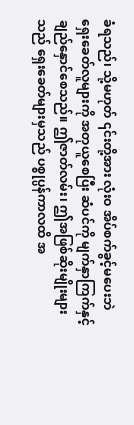ခံရသည်၊ သို့မဟုတ် ၎င်းတို့အား လုံးဝ အိပ်စက်ခွင့်မပေးဘဲ ရှေးခေတ်လူများကို အတုယူစေပြီး ဆံပင်ကို မျက်နှာကြက်နှင့် ချည်နှောင်စေသည်။ ဤဇာတ်လမ်း၊ ဤအဖြစ်ဆိုးမျိုးများသည် ရှေးခေတ်များမှသည် ပစ္စုပ္ပန်ကာလထိ အ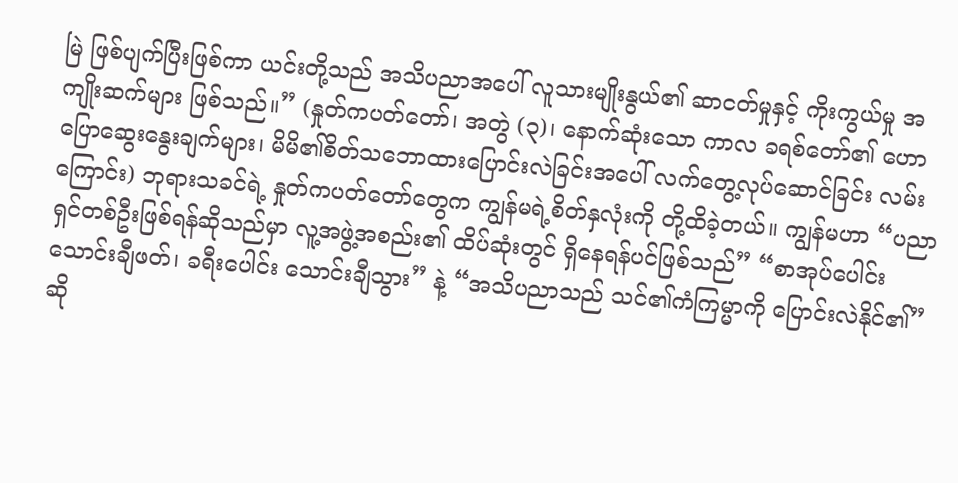မြဲ ဖြစ်ပျက်ပြီးဖြစ်ကာ ယင်းတို့သည် အသိပညာအပေါ် လူသားမျိုးနွယ်၏ ဆာငတ်မှုနှင့် ကိုးကွယ်မှု အကျိုးဆက်များ ဖြစ်သည်။” (နှုတ်ကပတ်တော်၊ အတွဲ (၃)၊ နောက်ဆုံးသော ကာလ ခရစ်တော်၏ ဟောပြောဆွေးနွေးချက်များ၊ မိမိ၏စိတ်သဘောထားပြောင်းလဲခြင်းအပေါ် လက်တွေ့လုပ်ဆောင်ခြင်း လမ်းကြောင်း) ဘုရားသခင်ရဲ့ နှုတ်ကပတ်တော်တွေက ကျွန်မရဲ့စိတ်နှလုံးကို တို့ထိခဲ့တယ်။ ကျွန်မဟာ “ပညာရှင်တစ်ဦးဖြစ်ရန်ဆိုသည်မှာ လူ့အဖွဲ့အစည်း၏ ထိပ်ဆုံးတွင် ရှိနေရန်ပင်ဖြစ်သည်” “စာအုပ်ပေါင်း သောင်းချီဖတ်၊ ခရီးပေါင်း သောင်းချီသွား” နဲ့ “အသိပညာသည် သင်၏ကံကြမ္မာကို ပြောင်းလဲနိုင်၏” ဆို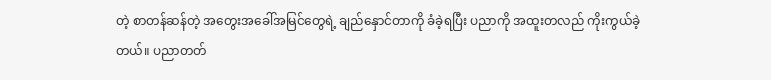တဲ့ စာတန်ဆန်တဲ့ အတွေးအခေါ်အမြင်တွေရဲ့ ချည်နှောင်တာကို ခံခဲ့ရပြီး ပညာကို အထူးတလည် ကိုးကွယ်ခဲ့တယ်။ ပညာတတ်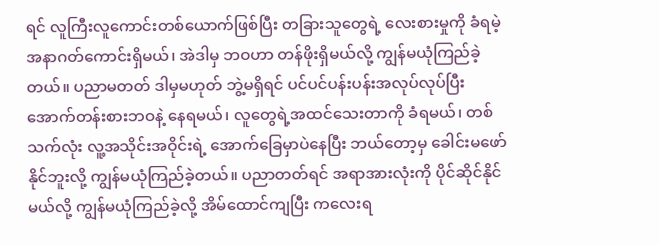ရင် လူကြီးလူကောင်းတစ်ယောက်ဖြစ်ပြီး တခြားသူတွေရဲ့ လေးစားမှုကို ခံရမဲ့ အနာဂတ်ကောင်းရှိမယ်၊ အဲဒါမှ ဘဝဟာ တန်ဖိုးရှိမယ်လို့ ကျွန်မယုံကြည်ခဲ့တယ်။ ပညာမတတ် ဒါမှမဟုတ် ဘွဲ့မရှိရင် ပင်ပင်ပန်းပန်းအလုပ်လုပ်ပြီး အောက်တန်းစားဘဝနဲ့ နေရမယ်၊ လူတွေရဲ့အထင်သေးတာကို ခံရမယ်၊ တစ်သက်လုံး လူ့အသိုင်းအဝိုင်းရဲ့ အောက်ခြေမှာပဲနေပြီး ဘယ်တော့မှ ခေါင်းမဖော်နိုင်ဘူးလို့ ကျွန်မယုံကြည်ခဲ့တယ်။ ပညာတတ်ရင် အရာအားလုံးကို ပိုင်ဆိုင်နိုင်မယ်လို့ ကျွန်မယုံကြည်ခဲ့လို့ အိမ်ထောင်ကျပြီး ကလေးရ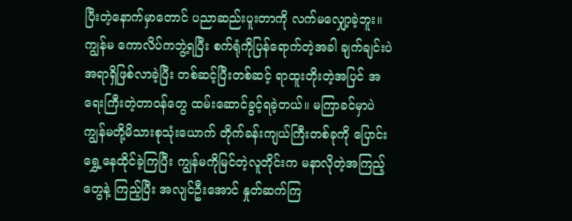ပြီးတဲ့နောက်မှာတောင် ပညာဆည်းပူးတာကို လက်မလျှော့ခဲ့ဘူး။ ကျွန်မ ကောလိပ်ကဘွဲ့ရပြီး စက်ရုံကိုပြန်ရောက်တဲ့အခါ ချက်ချင်းပဲ အရာရှိဖြစ်လာခဲ့ပြီး တစ်ဆင့်ပြီးတစ်ဆင့် ရာထူးတိုးတဲ့အပြင် အရေးကြီးတဲ့တာဝန်တွေ ထမ်းဆောင်ခွင့်ရခဲ့တယ်။ မကြာခင်မှာပဲ ကျွန်မတို့မိသားစုသုံးယောက် တိုက်ခန်းကျယ်ကြီးတစ်ခုကို ပြောင်းရွှေ့နေထိုင်ခဲ့ကြပြီး ကျွန်မကိုမြင်တဲ့လူတိုင်းက မနာလိုတဲ့အကြည့်တွေနဲ့ ကြည့်ပြီး အလျင်ဦးအောင် နှုတ်ဆက်ကြ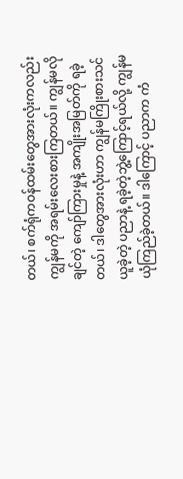တယ်၊ စက်ရုံကဝန်ထမ်းတွေအားလုံးကလည်း ကျွန်မကို အရမ်းလေးစားကြတယ်။ ကျွန်မလိုချင်တဲ့ ကျော်ကြားမှုနဲ့ အကျိုးအမြတ်ကို ရခဲ့တယ်၊ ဒါတွေအားလုံးဟာ ကျွန်မကြိုးစားသင်ယူခဲ့တဲ့ ပညာနဲ့ ရခဲ့တဲ့ဘွဲ့ကြောင့်ရယ်လို့ ကျွန်မယုံကြည်ခဲ့တယ်။ ဒါကြောင့် ပညာက ကံ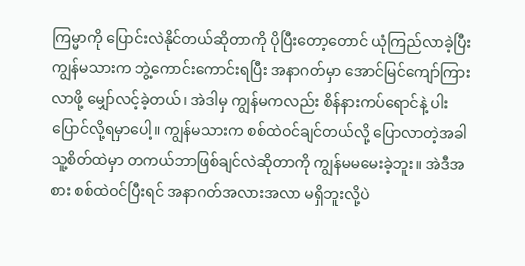ကြမ္မာကို ပြောင်းလဲနိုင်တယ်ဆိုတာကို ပိုပြီးတော့တောင် ယုံကြည်လာခဲ့ပြီး ကျွန်မသားက ဘွဲ့ကောင်းကောင်းရပြီး အနာဂတ်မှာ အောင်မြင်ကျော်ကြားလာဖို့ မျှော်လင့်ခဲ့တယ်၊ အဲဒါမှ ကျွန်မကလည်း စိန်နားကပ်ရောင်နဲ့ ပါးပြောင်လို့ရမှာပေါ့။ ကျွန်မသားက စစ်ထဲဝင်ချင်တယ်လို့ ပြောလာတဲ့အခါ သူ့စိတ်ထဲမှာ တကယ်ဘာဖြစ်ချင်လဲဆိုတာကို ကျွန်မမမေးခဲ့ဘူး။ အဲဒီအစား စစ်ထဲဝင်ပြီးရင် အနာဂတ်အလားအလာ မရှိဘူးလို့ပဲ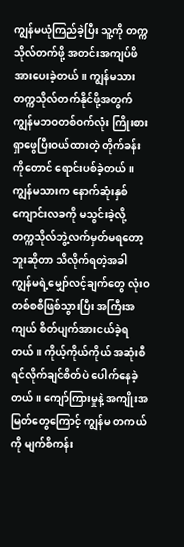ကျွန်မယုံကြည်ခဲ့ပြီး သူ့ကို တက္ကသိုလ်တက်ဖို့ အတင်းအကျပ်ဖိအားပေးခဲ့တယ်။ ကျွန်မသား တက္ကသိုလ်တက်နိုင်ဖို့အတွက် ကျွန်မဘဝတစ်ဝက်လုံး ကြိုးစားရှာဖွေပြီးဝယ်ထားတဲ့ တိုက်ခန်းကိုတောင် ရောင်းပစ်ခဲ့တယ်။ ကျွန်မသားက နောက်ဆုံးနှစ်ကျောင်းလခကို မသွင်းခဲ့လို့ တက္ကသိုလ်ဘွဲ့လက်မှတ်မရတော့ဘူးဆိုတာ သိလိုက်ရတဲ့အခါ ကျွန်မရဲ့မျှော်လင့်ချက်တွေ လုံးဝတစ်စစီဖြစ်သွားပြီး အကြီးအကျယ် စိတ်ပျက်အားငယ်ခဲ့ရတယ်။ ကိုယ့်ကိုယ်ကိုယ် အဆုံးစီရင်လိုက်ချင်စိတ်ပဲ ပေါက်နေခဲ့တယ်။ ကျော်ကြားမှုနဲ့ အကျိုးအမြတ်တွေကြောင့် ကျွန်မ တကယ်ကို မျက်စိကန်း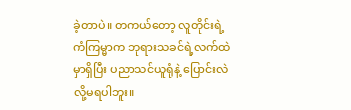ခဲ့တာပဲ။ တကယ်တော့ လူတိုင်းရဲ့ကံကြမ္မာက ဘုရားသခင်ရဲ့လက်ထဲမှာရှိပြီး ပညာသင်ယူရုံနဲ့ ပြောင်းလဲလို့မရပါဘူး။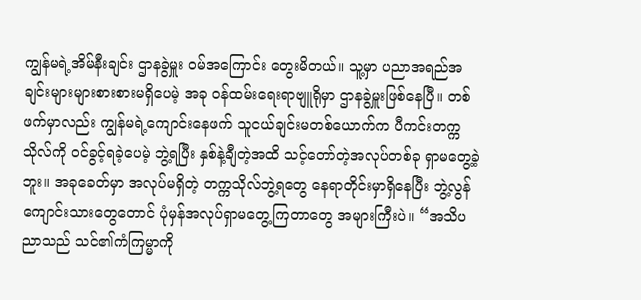ကျွန်မရဲ့အိမ်နီးချင်း ဌာနခွဲမှူး ဝမ်အကြောင်း တွေးမိတယ်။ သူ့မှာ ပညာအရည်အချင်းများများစားစားမရှိပေမဲ့ အခု ဝန်ထမ်းရေးရာဗျူရိုမှာ ဌာနခွဲမှူးဖြစ်နေပြီ။ တစ်ဖက်မှာလည်း ကျွန်မရဲ့ကျောင်းနေဖက် သူငယ်ချင်းမတစ်ယောက်က ပီကင်းတက္ကသိုလ်ကို ဝင်ခွင့်ရခဲ့ပေမဲ့ ဘွဲ့ရပြီး နှစ်နဲ့ချီတဲ့အထိ သင့်တော်တဲ့အလုပ်တစ်ခု ရှာမတွေ့ခဲ့ဘူး။ အခုခေတ်မှာ အလုပ်မရှိတဲ့ တက္ကသိုလ်ဘွဲ့ရတွေ နေရာတိုင်းမှာရှိနေပြီး ဘွဲ့လွန်ကျောင်းသားတွေတောင် ပုံမှန်အလုပ်ရှာမတွေ့ကြတာတွေ အများကြီးပဲ။ “အသိပညာသည် သင်၏ကံကြမ္မာကို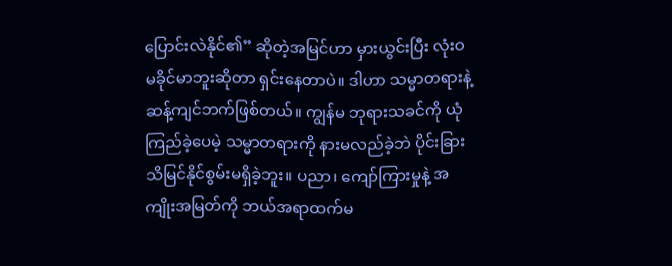ပြောင်းလဲနိုင်၏” ဆိုတဲ့အမြင်ဟာ မှားယွင်းပြီး လုံးဝမခိုင်မာဘူးဆိုတာ ရှင်းနေတာပဲ။ ဒါဟာ သမ္မာတရားနဲ့ ဆန့်ကျင်ဘက်ဖြစ်တယ်။ ကျွန်မ ဘုရားသခင်ကို ယုံကြည်ခဲ့ပေမဲ့ သမ္မာတရားကို နားမလည်ခဲ့ဘဲ ပိုင်းခြားသိမြင်နိုင်စွမ်းမရှိခဲ့ဘူး။ ပညာ၊ ကျော်ကြားမှုနဲ့ အကျိုးအမြတ်ကို ဘယ်အရာထက်မ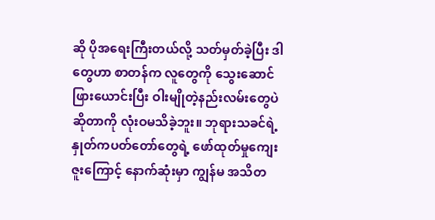ဆို ပိုအရေးကြီးတယ်လို့ သတ်မှတ်ခဲ့ပြီး ဒါတွေဟာ စာတန်က လူတွေကို သွေးဆောင်ဖြားယောင်းပြီး ဝါးမျိုတဲ့နည်းလမ်းတွေပဲဆိုတာကို လုံးဝမသိခဲ့ဘူး။ ဘုရားသခင်ရဲ့ နှုတ်ကပတ်တော်တွေရဲ့ ဖော်ထုတ်မှုကျေးဇူးကြောင့် နောက်ဆုံးမှာ ကျွန်မ အသိတ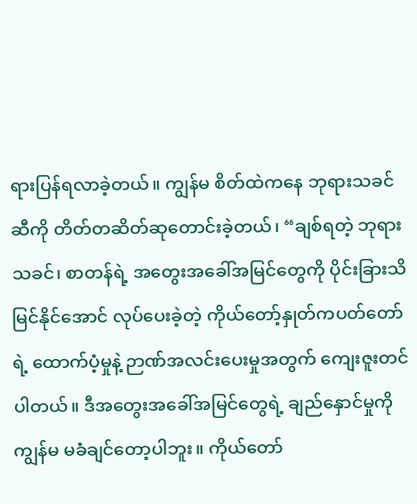ရားပြန်ရလာခဲ့တယ်။ ကျွန်မ စိတ်ထဲကနေ ဘုရားသခင်ဆီကို တိတ်တဆိတ်ဆုတောင်းခဲ့တယ်၊ “ချစ်ရတဲ့ ဘုရားသခင်၊ စာတန်ရဲ့ အတွေးအခေါ်အမြင်တွေကို ပိုင်းခြားသိမြင်နိုင်အောင် လုပ်ပေးခဲ့တဲ့ ကိုယ်တော့်နှုတ်ကပတ်တော်ရဲ့ ထောက်ပံ့မှုနဲ့ ဉာဏ်အလင်းပေးမှုအတွက် ကျေးဇူးတင်ပါတယ်။ ဒီအတွေးအခေါ်အမြင်တွေရဲ့ ချည်နှောင်မှုကို ကျွန်မ မခံချင်တော့ပါဘူး။ ကိုယ်တော်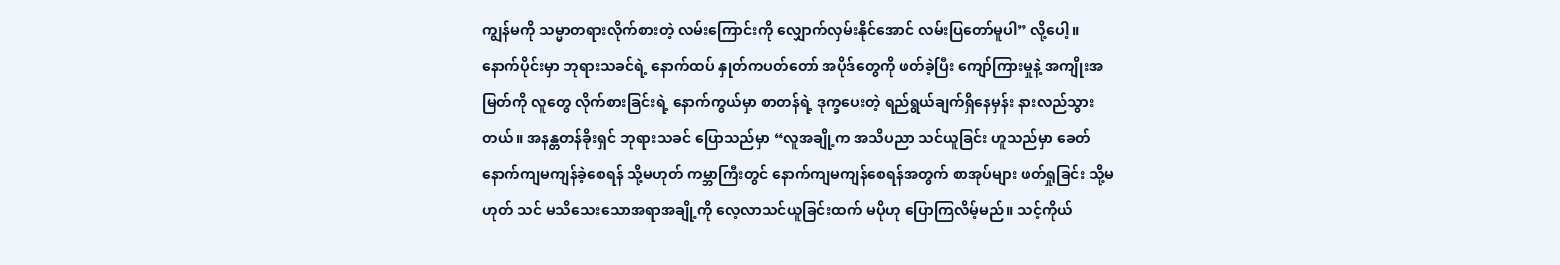ကျွန်မကို သမ္မာတရားလိုက်စားတဲ့ လမ်းကြောင်းကို လျှောက်လှမ်းနိုင်အောင် လမ်းပြတော်မူပါ” လို့ပေါ့။
နောက်ပိုင်းမှာ ဘုရားသခင်ရဲ့ နောက်ထပ် နှုတ်ကပတ်တော် အပိုဒ်တွေကို ဖတ်ခဲ့ပြီး ကျော်ကြားမှုနဲ့ အကျိုးအမြတ်ကို လူတွေ လိုက်စားခြင်းရဲ့ နောက်ကွယ်မှာ စာတန်ရဲ့ ဒုက္ခပေးတဲ့ ရည်ရွယ်ချက်ရှိနေမှန်း နားလည်သွားတယ်။ အနန္တတန်ခိုးရှင် ဘုရားသခင် ပြောသည်မှာ “လူအချို့က အသိပညာ သင်ယူခြင်း ဟူသည်မှာ ခေတ်နောက်ကျမကျန်ခဲ့စေရန် သို့မဟုတ် ကမ္ဘာကြီးတွင် နောက်ကျမကျန်စေရန်အတွက် စာအုပ်များ ဖတ်ရှုခြင်း သို့မဟုတ် သင် မသိသေးသောအရာအချို့ကို လေ့လာသင်ယူခြင်းထက် မပိုဟု ပြောကြလိမ့်မည်။ သင့်ကိုယ်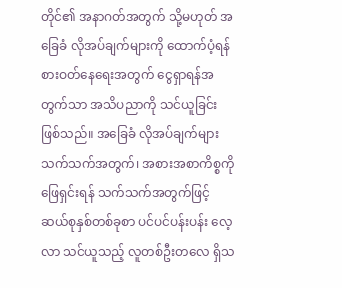တိုင်၏ အနာဂတ်အတွက် သို့မဟုတ် အခြေခံ လိုအပ်ချက်များကို ထောက်ပံ့ရန် စားဝတ်နေရေးအတွက် ငွေရှာရန်အတွက်သာ အသိပညာကို သင်ယူခြင်း ဖြစ်သည်။ အခြေခံ လိုအပ်ချက်များ သက်သက်အတွက်၊ အစားအစာကိစ္စကို ဖြေရှင်းရန် သက်သက်အတွက်ဖြင့် ဆယ်စုနှစ်တစ်ခုစာ ပင်ပင်ပန်းပန်း လေ့လာ သင်ယူသည့် လူတစ်ဦးတလေ ရှိသ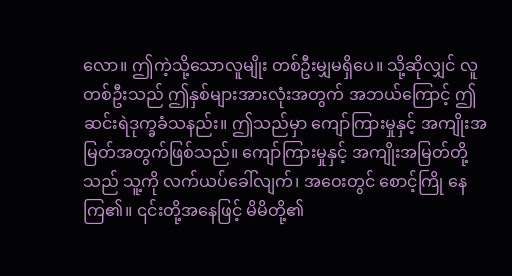လော။ ဤကဲ့သို့သောလူမျိုး တစ်ဦးမျှမရှိပေ။ သို့ဆိုလျှင် လူတစ်ဦးသည် ဤနှစ်များအားလုံးအတွက် အဘယ်ကြောင့် ဤဆင်းရဲဒုက္ခခံသနည်း။ ဤသည်မှာ ကျော်ကြားမှုနှင့် အကျိုးအမြတ်အတွက်ဖြစ်သည်။ ကျော်ကြားမှုနှင့် အကျိုးအမြတ်တို့သည် သူ့ကို လက်ယပ်ခေါ်လျက်၊ အဝေးတွင် စောင့်ကြို နေကြ၏။ ၎င်းတို့အနေဖြင့် မိမိတို့၏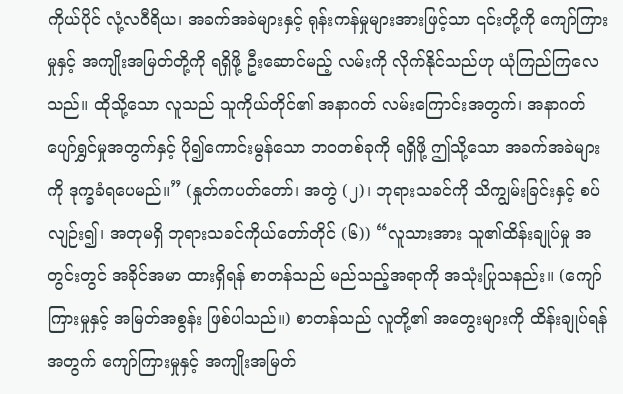ကိုယ်ပိုင် လုံ့လဝီရိယ၊ အခက်အခဲများနှင့် ရုန်းကန်မှုများအားဖြင့်သာ ၎င်းတို့ကို ကျော်ကြားမှုနှင့် အကျိုးအမြတ်တို့ကို ရရှိဖို့ ဦးဆောင်မည့် လမ်းကို လိုက်နိုင်သည်ဟု ယုံကြည်ကြလေသည်။ ထိုသို့သော လူသည် သူကိုယ်တိုင်၏ အနာဂတ် လမ်းကြောင်းအတွက်၊ အနာဂတ် ပျော်ရွှင်မှုအတွက်နှင့် ပို၍ကောင်းမွန်သော ဘဝတစ်ခုကို ရရှိဖို့ ဤသို့သော အခက်အခဲများကို ဒုက္ခခံရပေမည်။” (နှုတ်ကပတ်တော်၊ အတွဲ (၂)၊ ဘုရားသခင်ကို သိကျွမ်းခြင်းနှင့် စပ်လျဉ်း၍၊ အတုမရှိ ဘုရားသခင်ကိုယ်တော်တိုင် (၆)) “လူသားအား သူ၏ထိန်းချုပ်မှု အတွင်းတွင် အခိုင်အမာ ထားရှိရန် စာတန်သည် မည်သည့်အရာကို အသုံးပြုသနည်း။ (ကျော်ကြားမှုနှင့် အမြတ်အစွန်း ဖြစ်ပါသည်။) စာတန်သည် လူတို့၏ အတွေးများကို ထိန်းချုပ်ရန်အတွက် ကျော်ကြားမှုနှင့် အကျိုးအမြတ်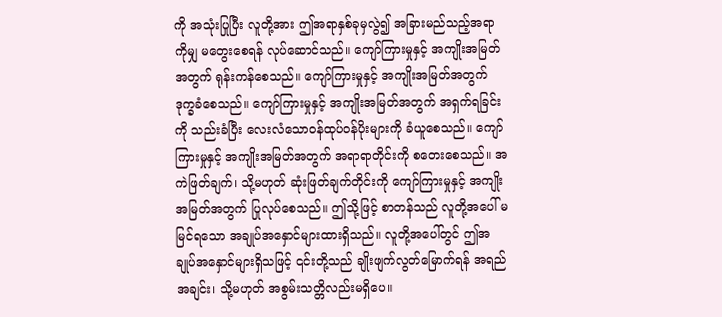ကို အသုံးပြုပြီး လူတို့အား ဤအရာနှစ်ခုမှလွဲ၍ အခြားမည်သည့်အရာကိုမျှ မတွေးစေရန် လုပ်ဆောင်သည်။ ကျော်ကြားမှုနှင့် အကျိုးအမြတ်အတွက် ရုန်းကန်စေသည်။ ကျော်ကြားမှုနှင့် အကျိုးအမြတ်အတွက် ဒုက္ခခံစေသည်။ ကျော်ကြားမှုနှင့် အကျိုးအမြတ်အတွက် အရှက်ရခြင်းကို သည်းခံပြီး လေးလံသောဝန်ထုပ်ဝန်ပိုးများကို ခံယူစေသည်။ ကျော်ကြားမှုနှင့် အကျိုးအမြတ်အတွက် အရာရာတိုင်းကို စတေးစေသည်။ အကဲဖြတ်ချက်၊ သို့မဟုတ် ဆုံးဖြတ်ချက်တိုင်းကို ကျော်ကြားမှုနှင့် အကျိုးအမြတ်အတွက် ပြုလုပ်စေသည်။ ဤသို့ဖြင့် စာတန်သည် လူတို့အပေါ် မမြင်ရသော အချုပ်အနှောင်များထားရှိသည်။ လူတို့အပေါ်တွင် ဤအချုပ်အနှောင်များရှိသဖြင့် ၎င်းတို့သည် ချိုးဖျက်လွတ်မြောက်ရန် အရည်အချင်း၊ သို့မဟုတ် အစွမ်းသတ္တိလည်းမရှိပေ။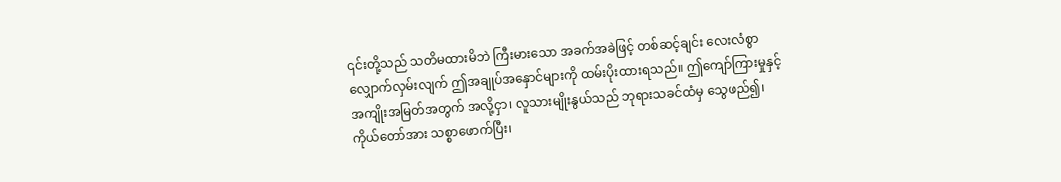၎င်းတို့သည် သတိမထားမိဘဲ ကြီးမားသော အခက်အခဲဖြင့် တစ်ဆင့်ချင်း လေးလံစွာ လျှောက်လှမ်းလျက် ဤအချုပ်အနှောင်များကို ထမ်းပိုးထားရသည်။ ဤကျော်ကြားမှုနှင့် အကျိုးအမြတ်အတွက် အလို့ငှာ၊ လူသားမျိုးနွယ်သည် ဘုရားသခင်ထံမှ သွေဖည်၍၊ ကိုယ်တော်အား သစ္စာဖောက်ပြီး၊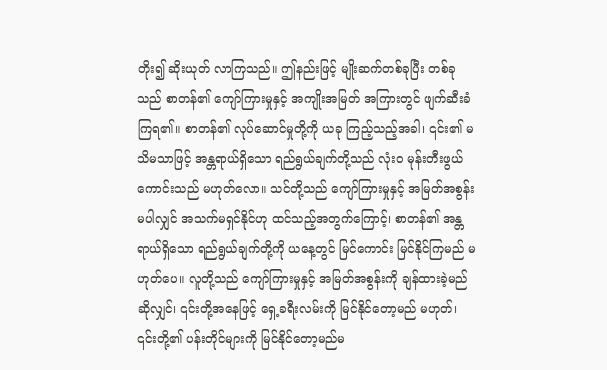တိုး၍ ဆိုးယုတ် လာကြသည်။ ဤနည်းဖြင့် မျိုးဆက်တစ်ခုပြီး တစ်ခုသည် စာတန်၏ ကျော်ကြားမှုနှင့် အကျိုးအမြတ် အကြားတွင် ဖျက်ဆီးခံကြရ၏။ စာတန်၏ လုပ်ဆောင်မှုတို့ကို ယခု ကြည့်သည့်အခါ၊ ၎င်း၏ မသိမသာဖြင့် အန္တရာယ်ရှိသော ရည်ရွယ်ချက်တို့သည် လုံးဝ မုန်းတီးဖွယ်ကောင်းသည် မဟုတ်လော။ သင်တို့သည် ကျော်ကြားမှုနှင့် အမြတ်အစွန်း မပါလျှင် အသက်မရှင်နိုင်ဟု ထင်သည့်အတွက်ကြောင့်၊ စာတန်၏ အန္တရာယ်ရှိသော ရည်ရွယ်ချက်တို့ကို ယနေ့တွင် မြင်ကောင်း မြင်နိုင်ကြမည် မဟုတ်ပေ။ လူတို့သည် ကျော်ကြားမှုနှင့် အမြတ်အစွန်းကို ချန်ထားခဲ့မည်ဆိုလျှင်၊ ၎င်းတို့အနေဖြင့် ရှေ့ခရီးလမ်းကို မြင်နိုင်တော့မည် မဟုတ်၊ ၎င်းတို့၏ ပန်းတိုင်များကို မြင်နိုင်တော့မည်မ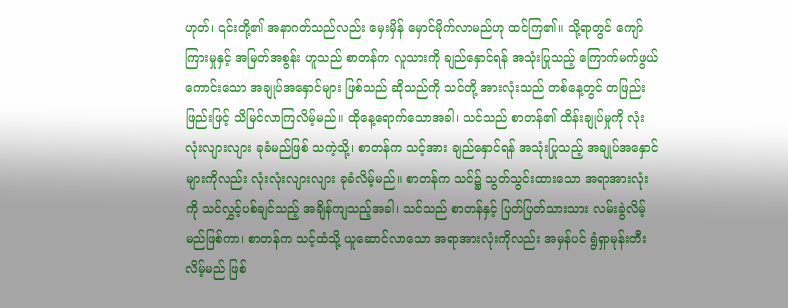ဟုတ်၊ ၎င်းတို့၏ အနာဂတ်သည်လည်း မှေးမှိန် မှောင်မိုက်လာမည်ဟု ထင်ကြ၏။ သို့ရာတွင် ကျော်ကြားမှုနှင့် အမြတ်အစွန်း ဟူသည် စာတန်က လူသားကို ချည်နှောင်ရန် အသုံးပြုသည့် ကြောက်မက်ဖွယ် ကောင်းသော အချုပ်အနှောင်များ ဖြစ်သည် ဆိုသည်ကို သင်တို့ အားလုံးသည် တစ်နေ့တွင် တဖြည်းဖြည်းဖြင့် သိမြင်လာကြလိမ့်မည်။ ထိုနေ့ရောက်သောအခါ၊ သင်သည် စာတန်၏ ထိန်းချုပ်မှုကို လုံးလုံးလျားလျား ခုခံမည်ဖြစ် သကဲ့သို့၊ စာတန်က သင့်အား ချည်နှောင်ရန် အသုံးပြုသည့် အချုပ်အနှောင်များကိုလည်း လုံးလုံးလျားလျား ခုခံလိမ့်မည်။ စာတန်က သင်၌ သွတ်သွင်းထားသော အရာအားလုံးကို သင်လွှင့်ပစ်ချင်သည့် အချိန်ကျသည့်အခါ၊ သင်သည် စာတန်နှင့် ပြတ်ပြတ်သားသား လမ်းခွဲလိမ့်မည်ဖြစ်ကာ၊ စာတန်က သင့်ထံသို့ ယူဆောင်လာသော အရာအားလုံးကိုလည်း အမှန်ပင် ရွံရှာမုန်းတီး လိမ့်မည် ဖြစ်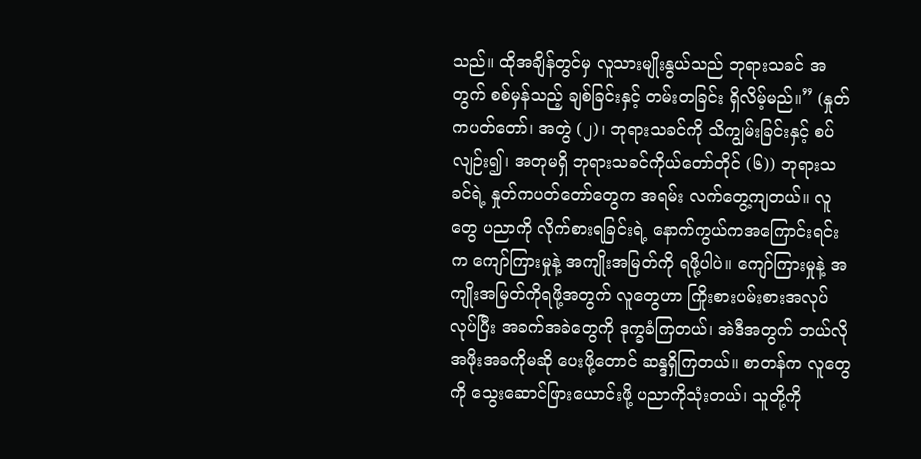သည်။ ထိုအချိန်တွင်မှ လူသားမျိုးနွယ်သည် ဘုရားသခင် အတွက် စစ်မှန်သည့် ချစ်ခြင်းနှင့် တမ်းတခြင်း ရှိလိမ့်မည်။” (နှုတ်ကပတ်တော်၊ အတွဲ (၂)၊ ဘုရားသခင်ကို သိကျွမ်းခြင်းနှင့် စပ်လျဉ်း၍၊ အတုမရှိ ဘုရားသခင်ကိုယ်တော်တိုင် (၆)) ဘုရားသခင်ရဲ့ နှုတ်ကပတ်တော်တွေက အရမ်း လက်တွေ့ကျတယ်။ လူတွေ ပညာကို လိုက်စားရခြင်းရဲ့ နောက်ကွယ်ကအကြောင်းရင်းက ကျော်ကြားမှုနဲ့ အကျိုးအမြတ်ကို ရဖို့ပါပဲ။ ကျော်ကြားမှုနဲ့ အကျိုးအမြတ်ကိုရဖို့အတွက် လူတွေဟာ ကြိုးစားပမ်းစားအလုပ်လုပ်ပြီး အခက်အခဲတွေကို ဒုက္ခခံကြတယ်၊ အဲဒီအတွက် ဘယ်လိုအဖိုးအခကိုမဆို ပေးဖို့တောင် ဆန္ဒရှိကြတယ်။ စာတန်က လူတွေကို သွေးဆောင်ဖြားယောင်းဖို့ ပညာကိုသုံးတယ်၊ သူတို့ကို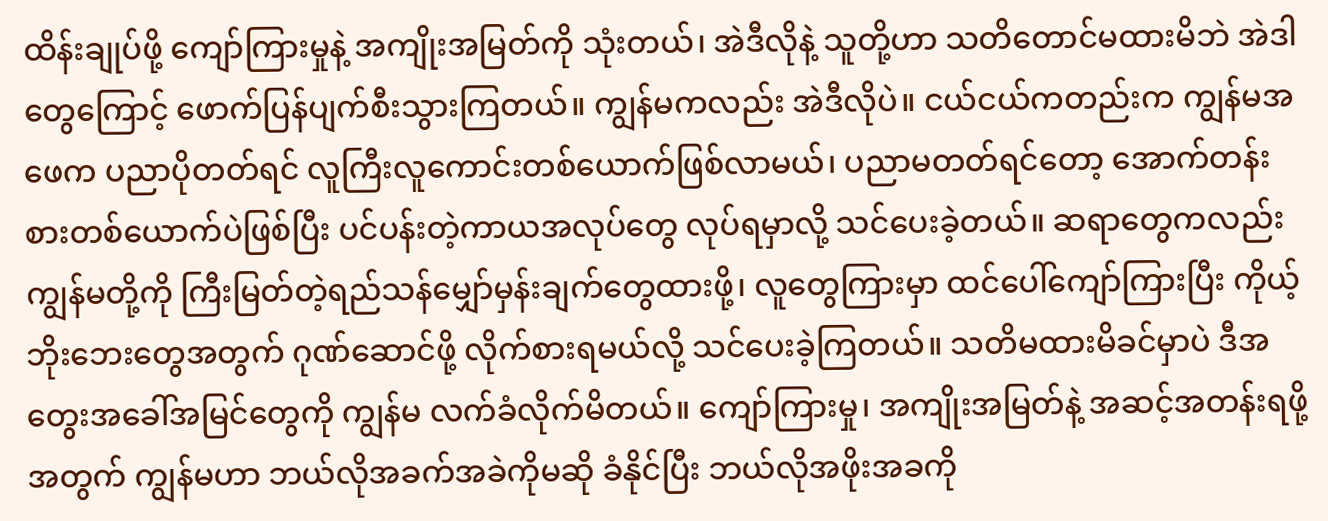ထိန်းချုပ်ဖို့ ကျော်ကြားမှုနဲ့ အကျိုးအမြတ်ကို သုံးတယ်၊ အဲဒီလိုနဲ့ သူတို့ဟာ သတိတောင်မထားမိဘဲ အဲဒါတွေကြောင့် ဖောက်ပြန်ပျက်စီးသွားကြတယ်။ ကျွန်မကလည်း အဲဒီလိုပဲ။ ငယ်ငယ်ကတည်းက ကျွန်မအဖေက ပညာပိုတတ်ရင် လူကြီးလူကောင်းတစ်ယောက်ဖြစ်လာမယ်၊ ပညာမတတ်ရင်တော့ အောက်တန်းစားတစ်ယောက်ပဲဖြစ်ပြီး ပင်ပန်းတဲ့ကာယအလုပ်တွေ လုပ်ရမှာလို့ သင်ပေးခဲ့တယ်။ ဆရာတွေကလည်း ကျွန်မတို့ကို ကြီးမြတ်တဲ့ရည်သန်မျှော်မှန်းချက်တွေထားဖို့၊ လူတွေကြားမှာ ထင်ပေါ်ကျော်ကြားပြီး ကိုယ့်ဘိုးဘေးတွေအတွက် ဂုဏ်ဆောင်ဖို့ လိုက်စားရမယ်လို့ သင်ပေးခဲ့ကြတယ်။ သတိမထားမိခင်မှာပဲ ဒီအတွေးအခေါ်အမြင်တွေကို ကျွန်မ လက်ခံလိုက်မိတယ်။ ကျော်ကြားမှု၊ အကျိုးအမြတ်နဲ့ အဆင့်အတန်းရဖို့အတွက် ကျွန်မဟာ ဘယ်လိုအခက်အခဲကိုမဆို ခံနိုင်ပြီး ဘယ်လိုအဖိုးအခကို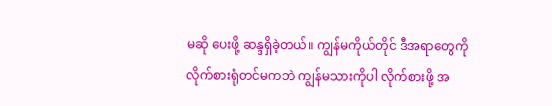မဆို ပေးဖို့ ဆန္ဒရှိခဲ့တယ်။ ကျွန်မကိုယ်တိုင် ဒီအရာတွေကို လိုက်စားရုံတင်မကဘဲ ကျွန်မသားကိုပါ လိုက်စားဖို့ အ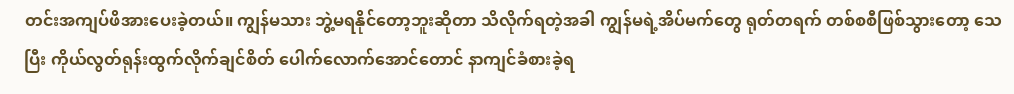တင်းအကျပ်ဖိအားပေးခဲ့တယ်။ ကျွန်မသား ဘွဲ့မရနိုင်တော့ဘူးဆိုတာ သိလိုက်ရတဲ့အခါ ကျွန်မရဲ့အိပ်မက်တွေ ရုတ်တရက် တစ်စစီဖြစ်သွားတော့ သေပြီး ကိုယ်လွတ်ရုန်းထွက်လိုက်ချင်စိတ် ပေါက်လောက်အောင်တောင် နာကျင်ခံစားခဲ့ရ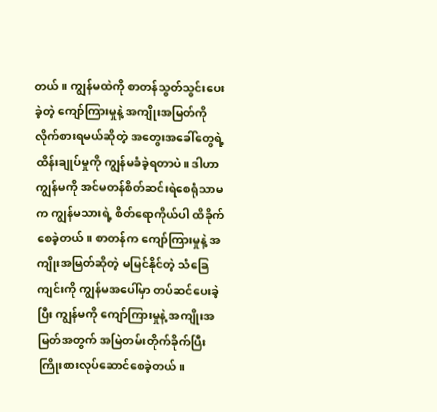တယ်။ ကျွန်မထဲကို စာတန်သွတ်သွင်းပေးခဲ့တဲ့ ကျော်ကြားမှုနဲ့ အကျိုးအမြတ်ကို လိုက်စားရမယ်ဆိုတဲ့ အတွေးအခေါ်တွေရဲ့ ထိန်းချုပ်မှုကို ကျွန်မခံခဲ့ရတာပဲ။ ဒါဟာ ကျွန်မကို အင်မတန်စိတ်ဆင်းရဲစေရုံသာမက ကျွန်မသားရဲ့ စိတ်ရောကိုယ်ပါ ထိခိုက်စေခဲ့တယ်။ စာတန်က ကျော်ကြားမှုနဲ့ အကျိုးအမြတ်ဆိုတဲ့ မမြင်နိုင်တဲ့ သံခြေကျင်းကို ကျွန်မအပေါ်မှာ တပ်ဆင်ပေးခဲ့ပြီး ကျွန်မကို ကျော်ကြားမှုနဲ့ အကျိုးအမြတ်အတွက် အမြဲတမ်းတိုက်ခိုက်ပြီး ကြိုးစားလုပ်ဆောင်စေခဲ့တယ်။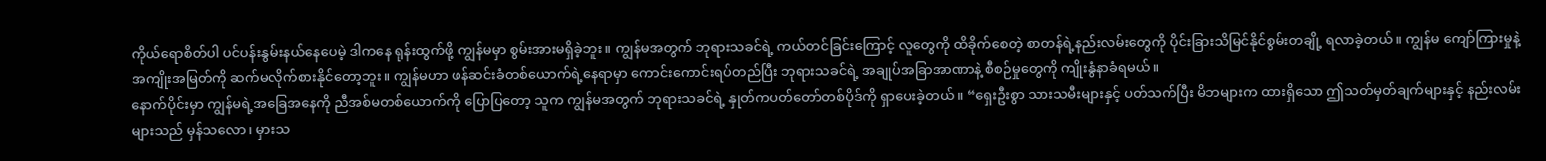ကိုယ်ရောစိတ်ပါ ပင်ပန်းနွမ်းနယ်နေပေမဲ့ ဒါကနေ ရုန်းထွက်ဖို့ ကျွန်မမှာ စွမ်းအားမရှိခဲ့ဘူး။ ကျွန်မအတွက် ဘုရားသခင်ရဲ့ ကယ်တင်ခြင်းကြောင့် လူတွေကို ထိခိုက်စေတဲ့ စာတန်ရဲ့နည်းလမ်းတွေကို ပိုင်းခြားသိမြင်နိုင်စွမ်းတချို့ ရလာခဲ့တယ်။ ကျွန်မ ကျော်ကြားမှုနဲ့ အကျိုးအမြတ်ကို ဆက်မလိုက်စားနိုင်တော့ဘူး။ ကျွန်မဟာ ဖန်ဆင်းခံတစ်ယောက်ရဲ့နေရာမှာ ကောင်းကောင်းရပ်တည်ပြီး ဘုရားသခင်ရဲ့ အချုပ်အခြာအာဏာနဲ့ စီစဉ်မှုတွေကို ကျိုးနွံနာခံရမယ်။
နောက်ပိုင်းမှာ ကျွန်မရဲ့အခြေအနေကို ညီအစ်မတစ်ယောက်ကို ပြောပြတော့ သူက ကျွန်မအတွက် ဘုရားသခင်ရဲ့ နှုတ်ကပတ်တော်တစ်ပိုဒ်ကို ရှာပေးခဲ့တယ်။ “ရှေးဦးစွာ သားသမီးများနှင့် ပတ်သက်ပြီး မိဘများက ထားရှိသော ဤသတ်မှတ်ချက်များနှင့် နည်းလမ်းများသည် မှန်သလော၊ မှားသ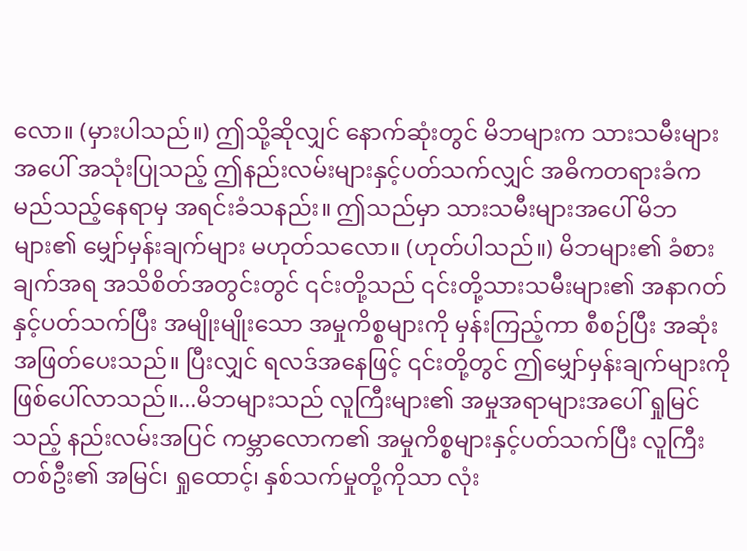လော။ (မှားပါသည်။) ဤသို့ဆိုလျှင် နောက်ဆုံးတွင် မိဘများက သားသမီးများအပေါ် အသုံးပြုသည့် ဤနည်းလမ်းများနှင့်ပတ်သက်လျှင် အဓိကတရားခံက မည်သည့်နေရာမှ အရင်းခံသနည်း။ ဤသည်မှာ သားသမီးများအပေါ် မိဘများ၏ မျှော်မှန်းချက်များ မဟုတ်သလော။ (ဟုတ်ပါသည်။) မိဘများ၏ ခံစားချက်အရ အသိစိတ်အတွင်းတွင် ၎င်းတို့သည် ၎င်းတို့သားသမီးများ၏ အနာဂတ်နှင့်ပတ်သက်ပြီး အမျိုးမျိုးသော အမှုကိစ္စများကို မှန်းကြည့်ကာ စီစဉ်ပြီး အဆုံးအဖြတ်ပေးသည်။ ပြီးလျှင် ရလဒ်အနေဖြင့် ၎င်းတို့တွင် ဤမျှော်မှန်းချက်များကို ဖြစ်ပေါ်လာသည်။...မိဘများသည် လူကြီးများ၏ အမှုအရာများအပေါ် ရှုမြင်သည့် နည်းလမ်းအပြင် ကမ္ဘာလောက၏ အမှုကိစ္စများနှင့်ပတ်သက်ပြီး လူကြီးတစ်ဦး၏ အမြင်၊ ရှုထောင့်၊ နှစ်သက်မှုတို့ကိုသာ လုံး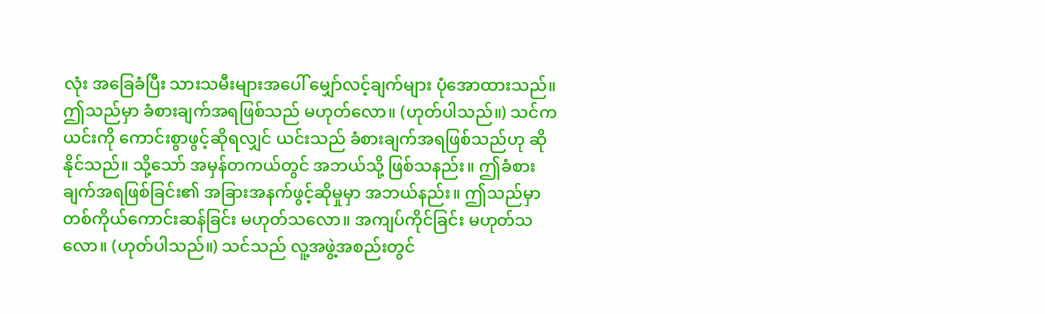လုံး အခြေခံပြီး သားသမီးများအပေါ် မျှော်လင့်ချက်များ ပုံအောထားသည်။ ဤသည်မှာ ခံစားချက်အရဖြစ်သည် မဟုတ်လော။ (ဟုတ်ပါသည်။) သင်က ယင်းကို ကောင်းစွာဖွင့်ဆိုရလျှင် ယင်းသည် ခံစားချက်အရဖြစ်သည်ဟု ဆိုနိုင်သည်။ သို့သော် အမှန်တကယ်တွင် အဘယ်သို့ ဖြစ်သနည်း။ ဤခံစားချက်အရဖြစ်ခြင်း၏ အခြားအနက်ဖွင့်ဆိုမှုမှာ အဘယ်နည်း။ ဤသည်မှာ တစ်ကိုယ်ကောင်းဆန်ခြင်း မဟုတ်သလော။ အကျပ်ကိုင်ခြင်း မဟုတ်သလော။ (ဟုတ်ပါသည်။) သင်သည် လူ့အဖွဲ့အစည်းတွင်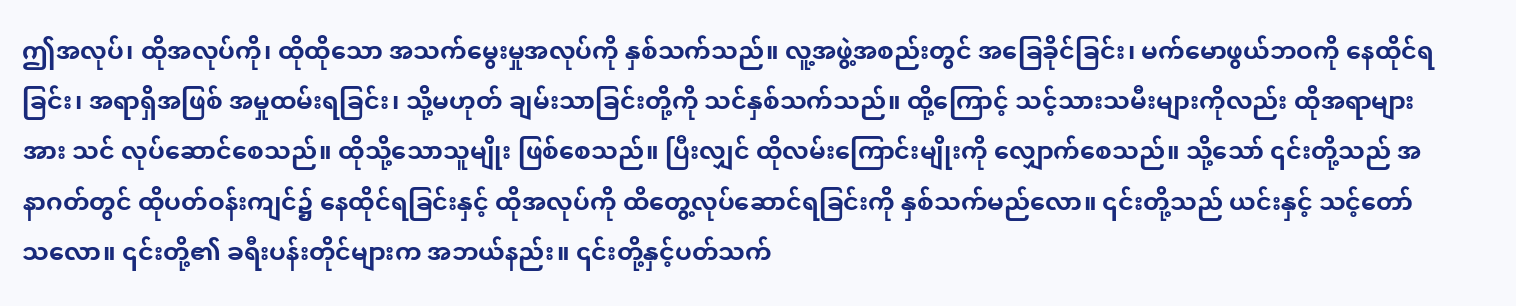ဤအလုပ်၊ ထိုအလုပ်ကို၊ ထိုထိုသော အသက်မွေးမှုအလုပ်ကို နှစ်သက်သည်။ လူ့အဖွဲ့အစည်းတွင် အခြေခိုင်ခြင်း၊ မက်မောဖွယ်ဘဝကို နေထိုင်ရခြင်း၊ အရာရှိအဖြစ် အမှုထမ်းရခြင်း၊ သို့မဟုတ် ချမ်းသာခြင်းတို့ကို သင်နှစ်သက်သည်။ ထို့ကြောင့် သင့်သားသမီးများကိုလည်း ထိုအရာများအား သင် လုပ်ဆောင်စေသည်။ ထိုသို့သောသူမျိုး ဖြစ်စေသည်။ ပြီးလျှင် ထိုလမ်းကြောင်းမျိုးကို လျှောက်စေသည်။ သို့သော် ၎င်းတို့သည် အနာဂတ်တွင် ထိုပတ်ဝန်းကျင်၌ နေထိုင်ရခြင်းနှင့် ထိုအလုပ်ကို ထိတွေ့လုပ်ဆောင်ရခြင်းကို နှစ်သက်မည်လော။ ၎င်းတို့သည် ယင်းနှင့် သင့်တော်သလော။ ၎င်းတို့၏ ခရီးပန်းတိုင်များက အဘယ်နည်း။ ၎င်းတို့နှင့်ပတ်သက်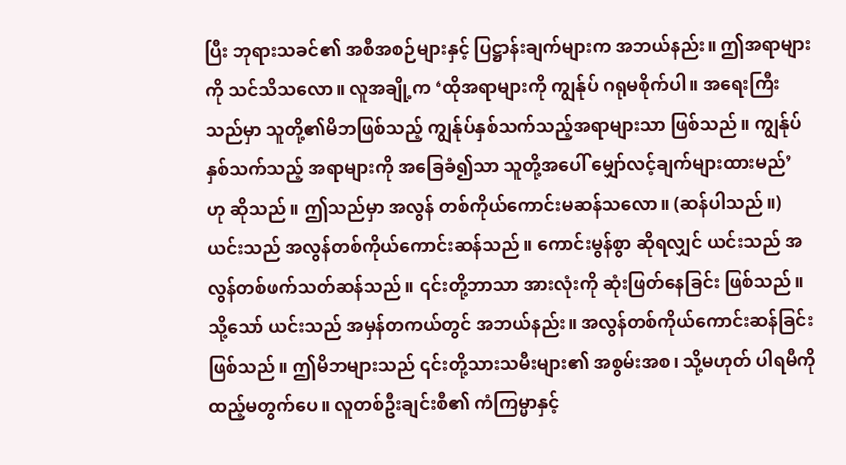ပြီး ဘုရားသခင်၏ အစီအစဉ်များနှင့် ပြဋ္ဌာန်းချက်များက အဘယ်နည်း။ ဤအရာများကို သင်သိသလော။ လူအချို့က ‘ထိုအရာများကို ကျွန်ုပ် ဂရုမစိုက်ပါ။ အရေးကြီးသည်မှာ သူတို့၏မိဘဖြစ်သည့် ကျွန်ုပ်နှစ်သက်သည့်အရာများသာ ဖြစ်သည်။ ကျွန်ုပ်နှစ်သက်သည့် အရာများကို အခြေခံ၍သာ သူတို့အပေါ် မျှော်လင့်ချက်များထားမည်’ ဟု ဆိုသည်။ ဤသည်မှာ အလွန် တစ်ကိုယ်ကောင်းမဆန်သလော။ (ဆန်ပါသည်။) ယင်းသည် အလွန်တစ်ကိုယ်ကောင်းဆန်သည်။ ကောင်းမွန်စွာ ဆိုရလျှင် ယင်းသည် အလွန်တစ်ဖက်သတ်ဆန်သည်။ ၎င်းတို့ဘာသာ အားလုံးကို ဆုံးဖြတ်နေခြင်း ဖြစ်သည်။ သို့သော် ယင်းသည် အမှန်တကယ်တွင် အဘယ်နည်း။ အလွန်တစ်ကိုယ်ကောင်းဆန်ခြင်း ဖြစ်သည်။ ဤမိဘများသည် ၎င်းတို့သားသမီးများ၏ အစွမ်းအစ၊ သို့မဟုတ် ပါရမီကို ထည့်မတွက်ပေ။ လူတစ်ဦးချင်းစီ၏ ကံကြမ္မာနှင့်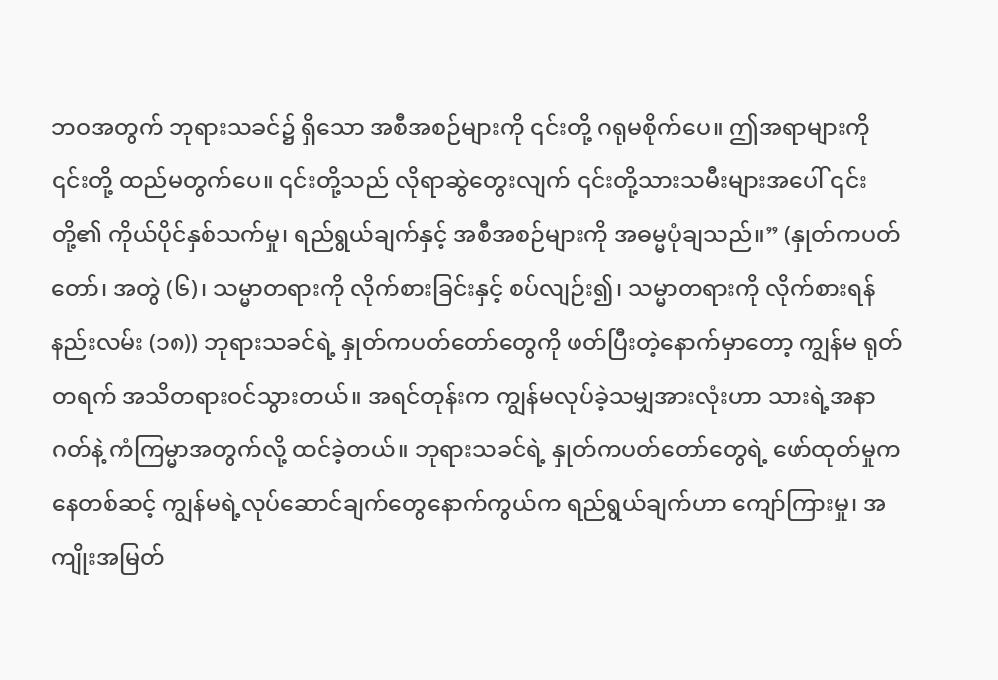ဘဝအတွက် ဘုရားသခင်၌ ရှိသော အစီအစဉ်များကို ၎င်းတို့ ဂရုမစိုက်ပေ။ ဤအရာများကို ၎င်းတို့ ထည်မတွက်ပေ။ ၎င်းတို့သည် လိုရာဆွဲတွေးလျက် ၎င်းတို့သားသမီးများအပေါ် ၎င်းတို့၏ ကိုယ်ပိုင်နှစ်သက်မှု၊ ရည်ရွယ်ချက်နှင့် အစီအစဉ်များကို အဓမ္မပုံချသည်။” (နှုတ်ကပတ်တော်၊ အတွဲ (၆)၊ သမ္မာတရားကို လိုက်စားခြင်းနှင့် စပ်လျဉ်း၍၊ သမ္မာတရားကို လိုက်စားရန်နည်းလမ်း (၁၈)) ဘုရားသခင်ရဲ့ နှုတ်ကပတ်တော်တွေကို ဖတ်ပြီးတဲ့နောက်မှာတော့ ကျွန်မ ရုတ်တရက် အသိတရားဝင်သွားတယ်။ အရင်တုန်းက ကျွန်မလုပ်ခဲ့သမျှအားလုံးဟာ သားရဲ့အနာဂတ်နဲ့ ကံကြမ္မာအတွက်လို့ ထင်ခဲ့တယ်။ ဘုရားသခင်ရဲ့ နှုတ်ကပတ်တော်တွေရဲ့ ဖော်ထုတ်မှုကနေတစ်ဆင့် ကျွန်မရဲ့လုပ်ဆောင်ချက်တွေနောက်ကွယ်က ရည်ရွယ်ချက်ဟာ ကျော်ကြားမှု၊ အကျိုးအမြတ်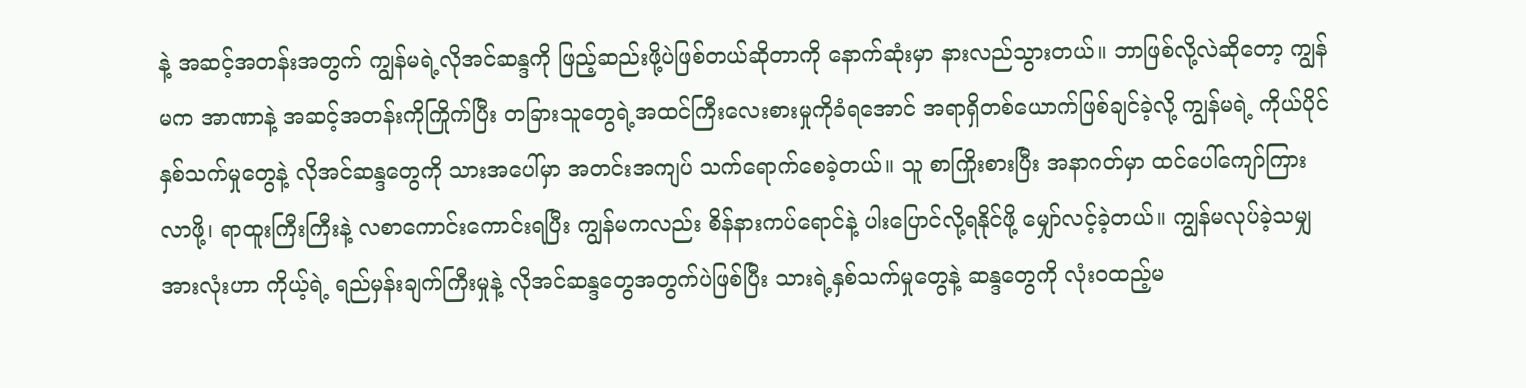နဲ့ အဆင့်အတန်းအတွက် ကျွန်မရဲ့လိုအင်ဆန္ဒကို ဖြည့်ဆည်းဖို့ပဲဖြစ်တယ်ဆိုတာကို နောက်ဆုံးမှာ နားလည်သွားတယ်။ ဘာဖြစ်လို့လဲဆိုတော့ ကျွန်မက အာဏာနဲ့ အဆင့်အတန်းကိုကြိုက်ပြီး တခြားသူတွေရဲ့အထင်ကြီးလေးစားမှုကိုခံရအောင် အရာရှိတစ်ယောက်ဖြစ်ချင်ခဲ့လို့ ကျွန်မရဲ့ ကိုယ်ပိုင်နှစ်သက်မှုတွေနဲ့ လိုအင်ဆန္ဒတွေကို သားအပေါ်မှာ အတင်းအကျပ် သက်ရောက်စေခဲ့တယ်။ သူ စာကြိုးစားပြီး အနာဂတ်မှာ ထင်ပေါ်ကျော်ကြားလာဖို့၊ ရာထူးကြီးကြီးနဲ့ လစာကောင်းကောင်းရပြီး ကျွန်မကလည်း စိန်နားကပ်ရောင်နဲ့ ပါးပြောင်လို့ရနိုင်ဖို့ မျှော်လင့်ခဲ့တယ်။ ကျွန်မလုပ်ခဲ့သမျှအားလုံးဟာ ကိုယ့်ရဲ့ ရည်မှန်းချက်ကြီးမှုနဲ့ လိုအင်ဆန္ဒတွေအတွက်ပဲဖြစ်ပြီး သားရဲ့နှစ်သက်မှုတွေနဲ့ ဆန္ဒတွေကို လုံးဝထည့်မ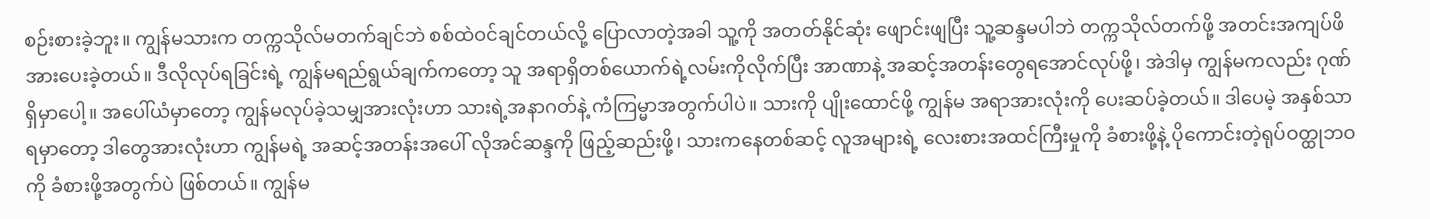စဉ်းစားခဲ့ဘူး။ ကျွန်မသားက တက္ကသိုလ်မတက်ချင်ဘဲ စစ်ထဲဝင်ချင်တယ်လို့ ပြောလာတဲ့အခါ သူ့ကို အတတ်နိုင်ဆုံး ဖျောင်းဖျပြီး သူ့ဆန္ဒမပါဘဲ တက္ကသိုလ်တက်ဖို့ အတင်းအကျပ်ဖိအားပေးခဲ့တယ်။ ဒီလိုလုပ်ရခြင်းရဲ့ ကျွန်မရည်ရွယ်ချက်ကတော့ သူ အရာရှိတစ်ယောက်ရဲ့လမ်းကိုလိုက်ပြီး အာဏာနဲ့ အဆင့်အတန်းတွေရအောင်လုပ်ဖို့၊ အဲဒါမှ ကျွန်မကလည်း ဂုဏ်ရှိမှာပေါ့။ အပေါ်ယံမှာတော့ ကျွန်မလုပ်ခဲ့သမျှအားလုံးဟာ သားရဲ့အနာဂတ်နဲ့ ကံကြမ္မာအတွက်ပါပဲ။ သားကို ပျိုးထောင်ဖို့ ကျွန်မ အရာအားလုံးကို ပေးဆပ်ခဲ့တယ်။ ဒါပေမဲ့ အနှစ်သာရမှာတော့ ဒါတွေအားလုံးဟာ ကျွန်မရဲ့ အဆင့်အတန်းအပေါ် လိုအင်ဆန္ဒကို ဖြည့်ဆည်းဖို့၊ သားကနေတစ်ဆင့် လူအများရဲ့ လေးစားအထင်ကြီးမှုကို ခံစားဖို့နဲ့ ပိုကောင်းတဲ့ရုပ်ဝတ္ထုဘဝကို ခံစားဖို့အတွက်ပဲ ဖြစ်တယ်။ ကျွန်မ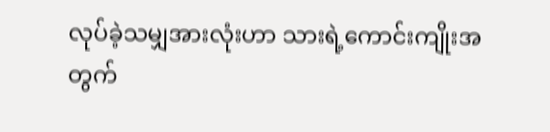လုပ်ခဲ့သမျှအားလုံးဟာ သားရဲ့ကောင်းကျိုးအတွက်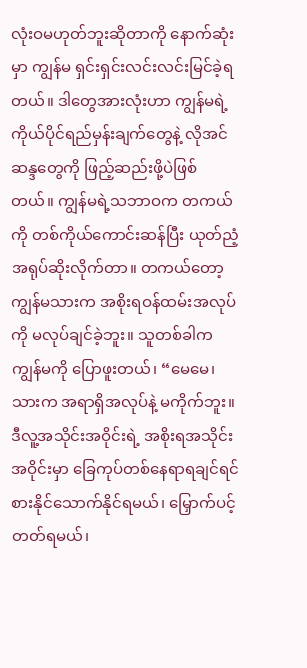လုံးဝမဟုတ်ဘူးဆိုတာကို နောက်ဆုံးမှာ ကျွန်မ ရှင်းရှင်းလင်းလင်းမြင်ခဲ့ရတယ်။ ဒါတွေအားလုံးဟာ ကျွန်မရဲ့ ကိုယ်ပိုင်ရည်မှန်းချက်တွေနဲ့ လိုအင်ဆန္ဒတွေကို ဖြည့်ဆည်းဖို့ပဲဖြစ်တယ်။ ကျွန်မရဲ့သဘာဝက တကယ်ကို တစ်ကိုယ်ကောင်းဆန်ပြီး ယုတ်ညံ့အရုပ်ဆိုးလိုက်တာ။ တကယ်တော့ ကျွန်မသားက အစိုးရဝန်ထမ်းအလုပ်ကို မလုပ်ချင်ခဲ့ဘူး။ သူတစ်ခါက ကျွန်မကို ပြောဖူးတယ်၊ “မေမေ၊ သားက အရာရှိအလုပ်နဲ့ မကိုက်ဘူး။ ဒီလူ့အသိုင်းအဝိုင်းရဲ့ အစိုးရအသိုင်းအဝိုင်းမှာ ခြေကုပ်တစ်နေရာရချင်ရင် စားနိုင်သောက်နိုင်ရမယ်၊ မြှောက်ပင့်တတ်ရမယ်၊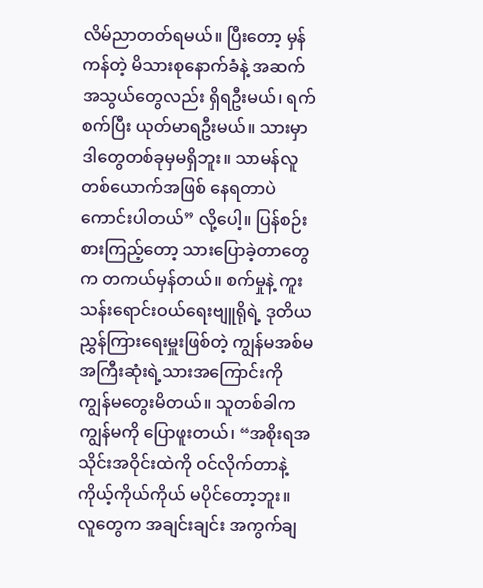လိမ်ညာတတ်ရမယ်။ ပြီးတော့ မှန်ကန်တဲ့ မိသားစုနောက်ခံနဲ့ အဆက်အသွယ်တွေလည်း ရှိရဦးမယ်၊ ရက်စက်ပြီး ယုတ်မာရဦးမယ်။ သားမှာ ဒါတွေတစ်ခုမှမရှိဘူး။ သာမန်လူတစ်ယောက်အဖြစ် နေရတာပဲ ကောင်းပါတယ်” လို့ပေါ့။ ပြန်စဉ်းစားကြည့်တော့ သားပြောခဲ့တာတွေက တကယ်မှန်တယ်။ စက်မှုနဲ့ ကူးသန်းရောင်းဝယ်ရေးဗျူရိုရဲ့ ဒုတိယညွှန်ကြားရေးမှူးဖြစ်တဲ့ ကျွန်မအစ်မအကြီးဆုံးရဲ့သားအကြောင်းကို ကျွန်မတွေးမိတယ်။ သူတစ်ခါက ကျွန်မကို ပြောဖူးတယ်၊ “အစိုးရအသိုင်းအဝိုင်းထဲကို ဝင်လိုက်တာနဲ့ ကိုယ့်ကိုယ်ကိုယ် မပိုင်တော့ဘူး။ လူတွေက အချင်းချင်း အကွက်ချ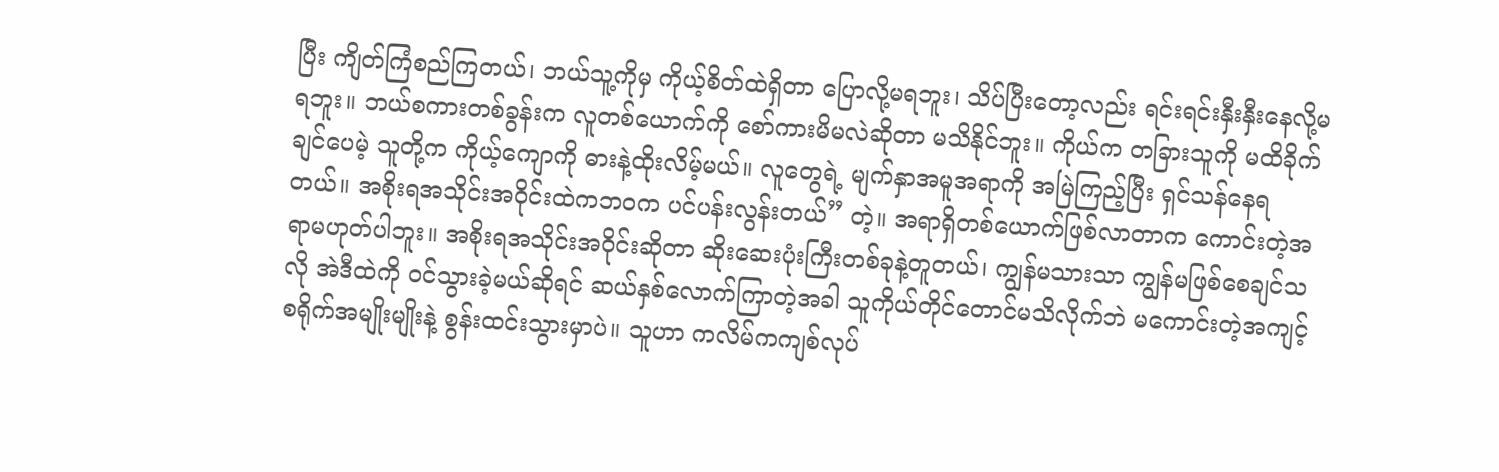ပြီး ကျိတ်ကြံစည်ကြတယ်၊ ဘယ်သူ့ကိုမှ ကိုယ့်စိတ်ထဲရှိတာ ပြောလို့မရဘူး၊ သိပ်ပြီးတော့လည်း ရင်းရင်းနှီးနှီးနေလို့မရဘူး။ ဘယ်စကားတစ်ခွန်းက လူတစ်ယောက်ကို စော်ကားမိမလဲဆိုတာ မသိနိုင်ဘူး။ ကိုယ်က တခြားသူကို မထိခိုက်ချင်ပေမဲ့ သူတို့က ကိုယ့်ကျောကို ဓားနဲ့ထိုးလိမ့်မယ်။ လူတွေရဲ့ မျက်နှာအမူအရာကို အမြဲကြည့်ပြီး ရှင်သန်နေရတယ်။ အစိုးရအသိုင်းအဝိုင်းထဲကဘဝက ပင်ပန်းလွန်းတယ်” တဲ့။ အရာရှိတစ်ယောက်ဖြစ်လာတာက ကောင်းတဲ့အရာမဟုတ်ပါဘူး။ အစိုးရအသိုင်းအဝိုင်းဆိုတာ ဆိုးဆေးပုံးကြီးတစ်ခုနဲ့တူတယ်၊ ကျွန်မသားသာ ကျွန်မဖြစ်စေချင်သလို အဲဒီထဲကို ဝင်သွားခဲ့မယ်ဆိုရင် ဆယ်နှစ်လောက်ကြာတဲ့အခါ သူကိုယ်တိုင်တောင်မသိလိုက်ဘဲ မကောင်းတဲ့အကျင့်စရိုက်အမျိုးမျိုးနဲ့ စွန်းထင်းသွားမှာပဲ။ သူဟာ ကလိမ်ကကျစ်လုပ်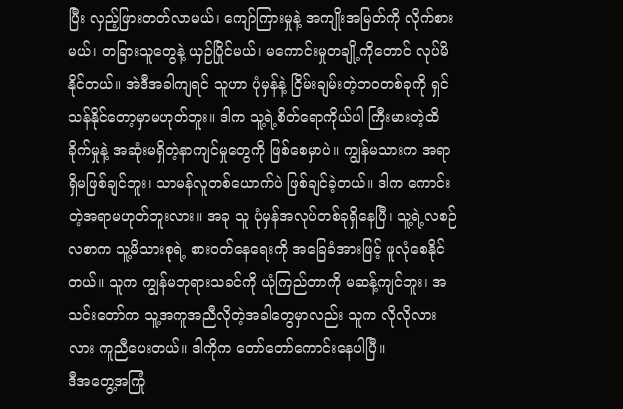ပြီး လှည့်ဖြားတတ်လာမယ်၊ ကျော်ကြားမှုနဲ့ အကျိုးအမြတ်ကို လိုက်စားမယ်၊ တခြားသူတွေနဲ့ ယှဉ်ပြိုင်မယ်၊ မကောင်းမှုတချို့ကိုတောင် လုပ်မိနိုင်တယ်။ အဲဒီအခါကျရင် သူဟာ ပုံမှန်နဲ့ ငြိမ်းချမ်းတဲ့ဘဝတစ်ခုကို ရှင်သန်နိုင်တော့မှာမဟုတ်ဘူး။ ဒါက သူ့ရဲ့စိတ်ရောကိုယ်ပါ ကြီးမားတဲ့ထိခိုက်မှုနဲ့ အဆုံးမရှိတဲ့နာကျင်မှုတွေကို ဖြစ်စေမှာပဲ။ ကျွန်မသားက အရာရှိမဖြစ်ချင်ဘူး၊ သာမန်လူတစ်ယောက်ပဲ ဖြစ်ချင်ခဲ့တယ်။ ဒါက ကောင်းတဲ့အရာမဟုတ်ဘူးလား။ အခု သူ ပုံမှန်အလုပ်တစ်ခုရှိနေပြီ၊ သူ့ရဲ့လစဉ်လစာက သူ့မိသားစုရဲ့ စားဝတ်နေရေးကို အခြေခံအားဖြင့် ဖူလုံစေနိုင်တယ်။ သူက ကျွန်မဘုရားသခင်ကို ယုံကြည်တာကို မဆန့်ကျင်ဘူး၊ အသင်းတော်က သူ့အကူအညီလိုတဲ့အခါတွေမှာလည်း သူက လိုလိုလားလား ကူညီပေးတယ်။ ဒါကိုက တော်တော်ကောင်းနေပါပြီ။
ဒီအတွေ့အကြုံ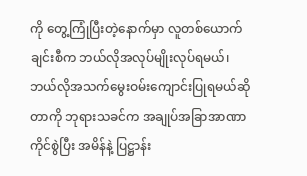ကို တွေ့ကြုံပြီးတဲ့နောက်မှာ လူတစ်ယောက်ချင်းစီက ဘယ်လိုအလုပ်မျိုးလုပ်ရမယ်၊ ဘယ်လိုအသက်မွေးဝမ်းကျောင်းပြုရမယ်ဆိုတာကို ဘုရားသခင်က အချုပ်အခြာအာဏာ ကိုင်စွဲပြီး အမိန်နဲ့ ပြဋ္ဌာန်း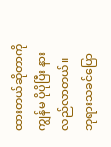ထားတယ်ဆိုတာကို ကျွန်မ ပိုပိုပြီး နားလည်လာတယ်။ ဘုရားသခင်ပြော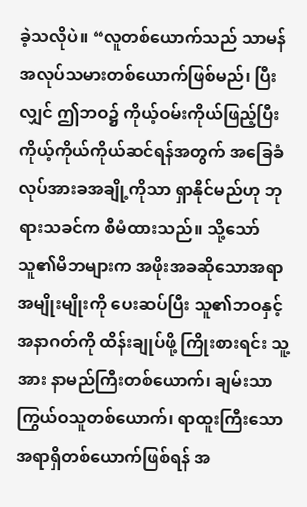ခဲ့သလိုပဲ။ “လူတစ်ယောက်သည် သာမန်အလုပ်သမားတစ်ယောက်ဖြစ်မည်၊ ပြီးလျှင် ဤဘဝ၌ ကိုယ့်ဝမ်းကိုယ်ဖြည့်ပြီး ကိုယ့်ကိုယ်ကိုယ်ဆင်ရန်အတွက် အခြေခံလုပ်အားခအချို့ကိုသာ ရှာနိုင်မည်ဟု ဘုရားသခင်က စီမံထားသည်။ သို့သော် သူ၏မိဘများက အဖိုးအခဆိုသောအရာ အမျိုးမျိုးကို ပေးဆပ်ပြီး သူ၏ဘဝနှင့် အနာဂတ်ကို ထိန်းချုပ်ဖို့ ကြိုးစားရင်း သူ့အား နာမည်ကြီးတစ်ယောက်၊ ချမ်းသာကြွယ်ဝသူတစ်ယောက်၊ ရာထူးကြီးသော အရာရှိတစ်ယောက်ဖြစ်ရန် အ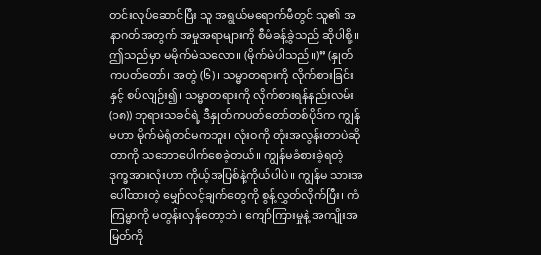တင်းလုပ်ဆောင်ပြီး သူ အရွယ်မရောက်မီတွင် သူ၏ အနာဂတ်အတွက် အမှုအရာများကို စီမံခန့်ခွဲသည် ဆိုပါစို့။ ဤသည်မှာ မမိုက်မဲသလော။ (မိုက်မဲပါသည်။)” (နှုတ်ကပတ်တော်၊ အတွဲ (၆)၊ သမ္မာတရားကို လိုက်စားခြင်းနှင့် စပ်လျဉ်း၍၊ သမ္မာတရားကို လိုက်စားရန်နည်းလမ်း (၁၈)) ဘုရားသခင်ရဲ့ ဒီနှုတ်ကပတ်တော်တစ်ပိုဒ်က ကျွန်မဟာ မိုက်မဲရုံတင်မကဘူး၊ လုံးဝကို တုံးအလွန်းတာပဲဆိုတာကို သဘောပေါက်စေခဲ့တယ်။ ကျွန်မခံစားခဲ့ရတဲ့ ဒုက္ခအားလုံးဟာ ကိုယ့်အပြစ်နဲ့ကိုယ်ပါပဲ။ ကျွန်မ သားအပေါ်ထားတဲ့ မျှော်လင့်ချက်တွေကို စွန့်လွှတ်လိုက်ပြီး၊ ကံကြမ္မာကို မတွန်းလှန်တော့ဘဲ၊ ကျော်ကြားမှုနဲ့ အကျိုးအမြတ်ကို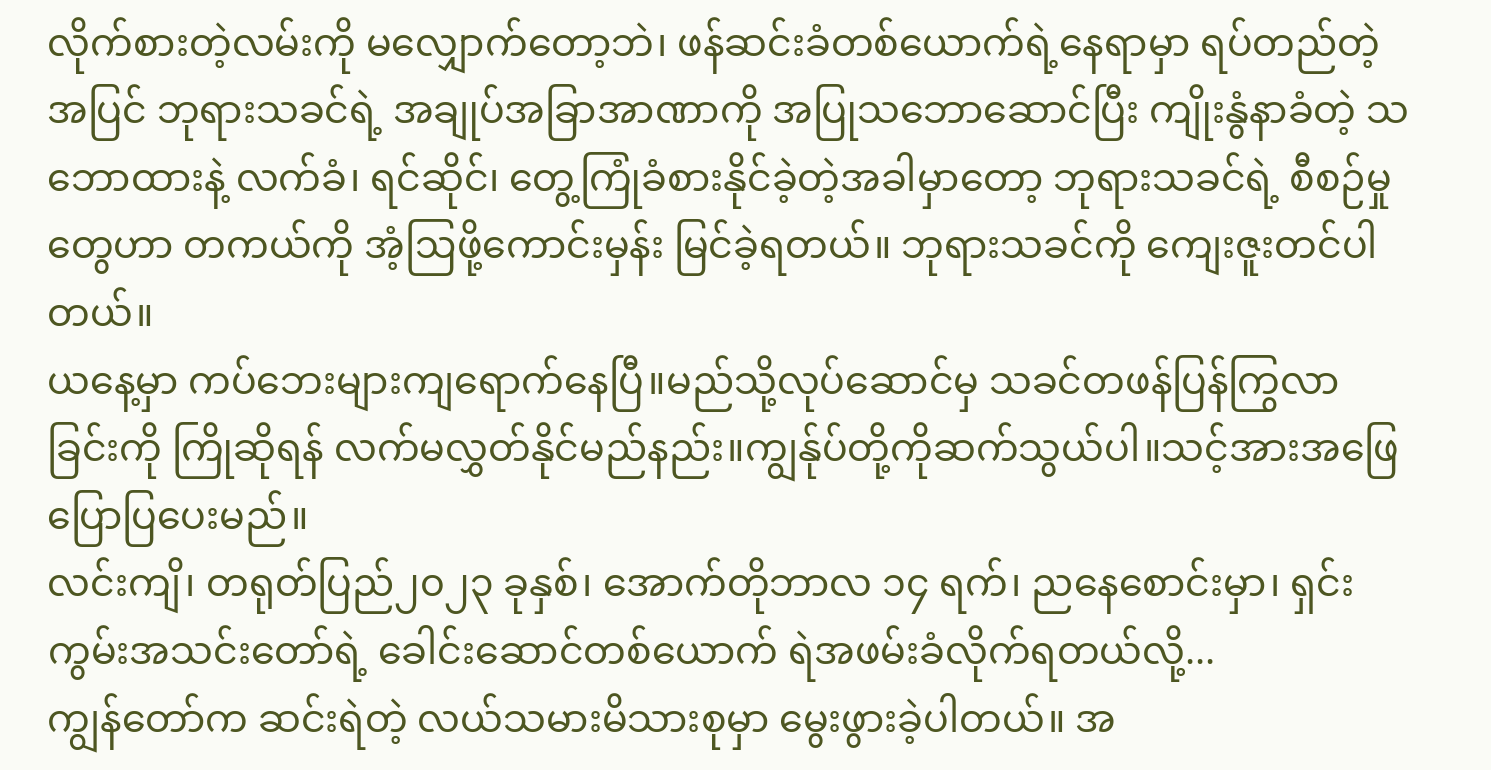လိုက်စားတဲ့လမ်းကို မလျှောက်တော့ဘဲ၊ ဖန်ဆင်းခံတစ်ယောက်ရဲ့နေရာမှာ ရပ်တည်တဲ့အပြင် ဘုရားသခင်ရဲ့ အချုပ်အခြာအာဏာကို အပြုသဘောဆောင်ပြီး ကျိုးနွံနာခံတဲ့ သဘောထားနဲ့ လက်ခံ၊ ရင်ဆိုင်၊ တွေ့ကြုံခံစားနိုင်ခဲ့တဲ့အခါမှာတော့ ဘုရားသခင်ရဲ့ စီစဉ်မှုတွေဟာ တကယ်ကို အံ့ဩဖို့ကောင်းမှန်း မြင်ခဲ့ရတယ်။ ဘုရားသခင်ကို ကျေးဇူးတင်ပါတယ်။
ယနေ့မှာ ကပ်ဘေးများကျရောက်နေပြီ။မည်သို့လုပ်ဆောင်မှ သခင်တဖန်ပြန်ကြွလာခြင်းကို ကြိုဆိုရန် လက်မလွှတ်နိုင်မည်နည်း။ကျွန်ုပ်တို့ကိုဆက်သွယ်ပါ။သင့်အားအဖြေပြောပြပေးမည်။
လင်းကျိ၊ တရုတ်ပြည်၂၀၂၃ ခုနှစ်၊ အောက်တိုဘာလ ၁၄ ရက်၊ ညနေစောင်းမှာ၊ ရှင်းကွမ်းအသင်းတော်ရဲ့ ခေါင်းဆောင်တစ်ယောက် ရဲအဖမ်းခံလိုက်ရတယ်လို့...
ကျွန်တော်က ဆင်းရဲတဲ့ လယ်သမားမိသားစုမှာ မွေးဖွားခဲ့ပါတယ်။ အ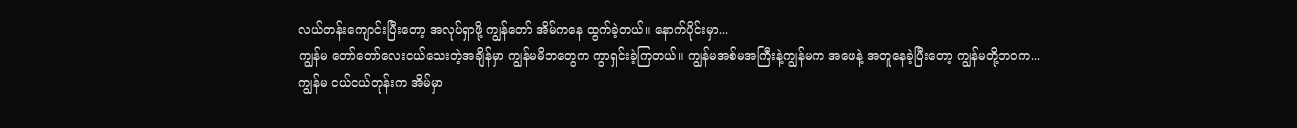လယ်တန်းကျောင်းပြီးတော့ အလုပ်ရှာဖို့ ကျွန်တော် အိမ်ကနေ ထွက်ခဲ့တယ်။ နောက်ပိုင်းမှာ...
ကျွန်မ တော်တော်လေးငယ်သေးတဲ့အချိန်မှာ ကျွန်မမိဘတွေက ကွာရှင်းခဲ့ကြတယ်။ ကျွန်မအစ်မအကြီးနဲ့ကျွန်မက အဖေနဲ့ အတူနေခဲ့ပြီးတော့ ကျွန်မတို့ဘဝက...
ကျွန်မ ငယ်ငယ်တုန်းက အိမ်မှာ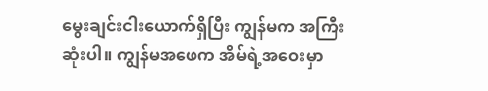မွေးချင်းငါးယောက်ရှိပြီး ကျွန်မက အကြီးဆုံးပါ။ ကျွန်မအဖေက အိမ်ရဲ့အဝေးမှာ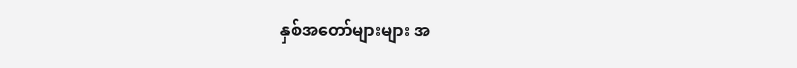နှစ်အတော်များများ အ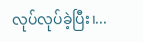လုပ်လုပ်ခဲ့ပြီး၊...